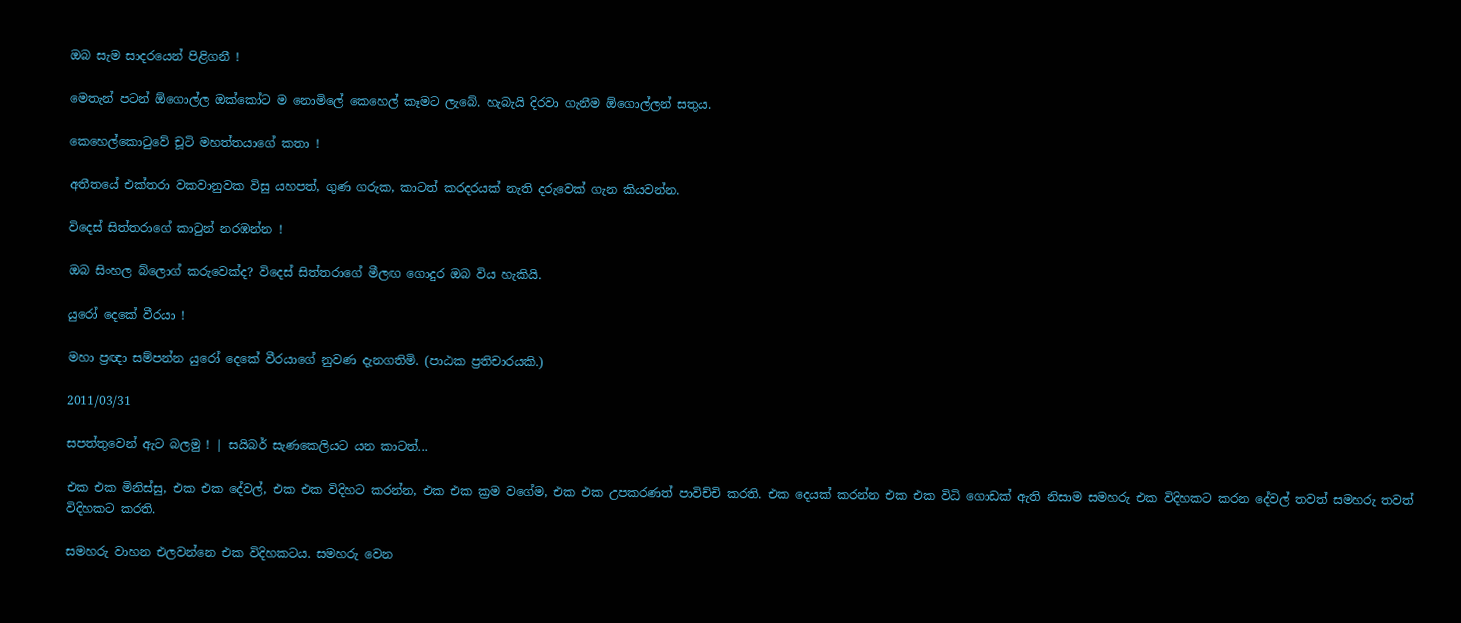ඔබ සැම සාදරයෙන් පිළිගනී !

මෙතැන් පටන් ඕගොල්ල ඔක්කෝට ම නොමිලේ කෙහෙල් කෑමට ලැබේ. හැබැයි දිරවා ගැනීම ඕගොල්ලන් සතුය.

කෙහෙල්කොටුවේ චූටි මහත්තයාගේ කතා !

අතීතයේ එක්තරා වකවානුවක විසු යහපත්, ගුණ ගරුක, කාටත් කරදරයක් නැති දරුවෙක් ගැන කියවන්න.

විදෙස් සිත්තරාගේ කාටුන් නරඹන්න !

ඔබ සිංහල බ්ලොග් කරුවෙක්ද? විදෙස් සිත්තරාගේ මීලඟ ගොදුර ඔබ විය හැකියි.

යුරෝ දෙකේ වීරයා !

මහා ප්‍රඥා සම්පන්න යුරෝ දෙකේ වීරයාගේ නුවණ දැනගතිමි. (පාඨක ප්‍රතිචාරයකි.)

2011/03/31

සපත්තුවෙන් ඇට බලමු ! | සයිබර් සැණකෙලියට යන කාටත්...

එක එක මිනිස්සු, එක එක දේවල්, එක එක විදිහට කරන්න, එක එක ක්‍රම වගේම, එක එක උපකරණත් පාවිච්චි කරති. එක දෙයක් කරන්න එක එක විධි ගොඩක් ඇති නිසාම සමහරු එක විදිහකට කරන දේවල් තවත් සමහරු තවත් විදිහකට කරති.

සමහරු වාහන එලවන්නෙ එක විදිහකටය. සමහරු වෙන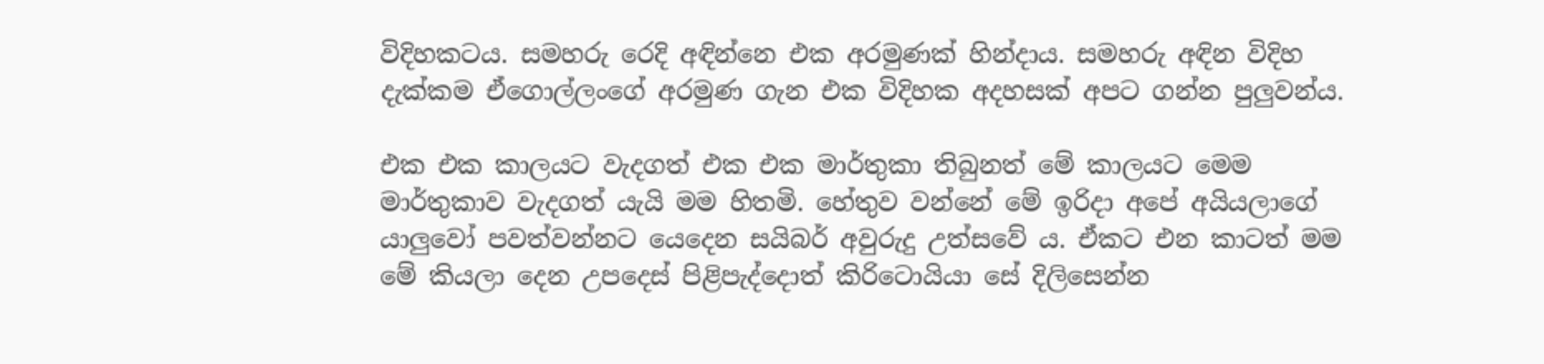විදිහකටය. සමහරු රෙදි අඳින්නෙ එක අරමුණක් හින්දාය. සමහරු අඳින විදිහ දැක්කම ඒගොල්ලංගේ අරමුණ ගැන එක විදිහක අදහසක් අපට ගන්න පුලුවන්ය.

එක එක කාලයට වැදගත් එක එක මාර්තුකා තිබුනත් මේ කාලයට මෙම මාර්තුකාව වැදගත් යැයි මම හිතමි. හේතුව වන්නේ මේ ඉරිදා අපේ අයියලාගේ යාලුවෝ පවත්වන්නට යෙදෙන සයිබර් අවුරුදු උත්සවේ ය. ඒකට එන කාටත් මම මේ කියලා දෙන උපදෙස් පිළිපැද්දොත් කිරිටොයියා සේ දිලිසෙන්න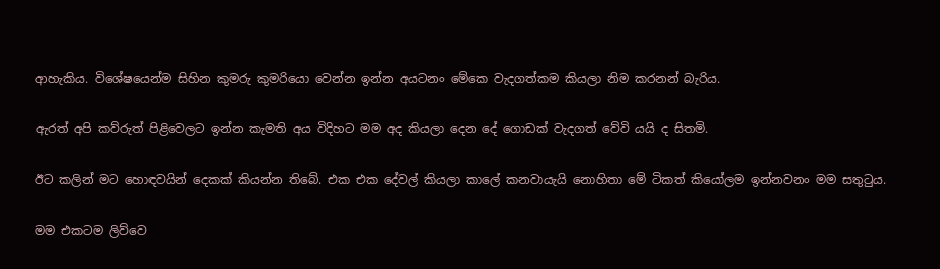ආහැකිය. විශේෂයෙන්ම සිහින කුමරු කුමරියො වෙන්න ඉන්න අයටනං මේකෙ වැදගත්කම කියලා නිම කරනන් බැරිය.

ඇරත් අපි කව්රුත් පිළිවෙලට ඉන්න කැමති අය විදිහට මම අද කියලා දෙන දේ ගොඩක් වැදගත් වේවි යයි ද සිතමි.

ඊට කලින් මට හොඳවයින් දෙකක් කියන්න තිබේ. එක එක දේවල් කියලා කාලේ කනවායැයි නොහිතා මේ ටිකත් කියෝලම ඉන්නවනං මම සතුටුය.

මම එකටම ලිව්වෙ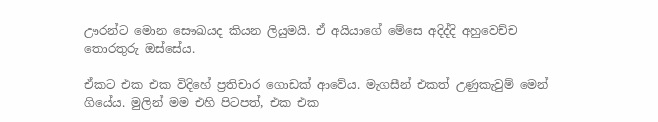ඌරන්ට මොන සෞඛයද කියන ලියුමයි. ඒ අයියාගේ මේසෙ අදිද්දි අහුවෙච්ච තොරතුරු ඔස්සේය.

ඒකට එක එක විදිහේ ප්‍රතිචාර ගොඩක් ආවේය. මැගසීන් එකත් උණුකැවුම් මෙන් ගියේය. මුලින් මම එහි පිටපත්, එක එක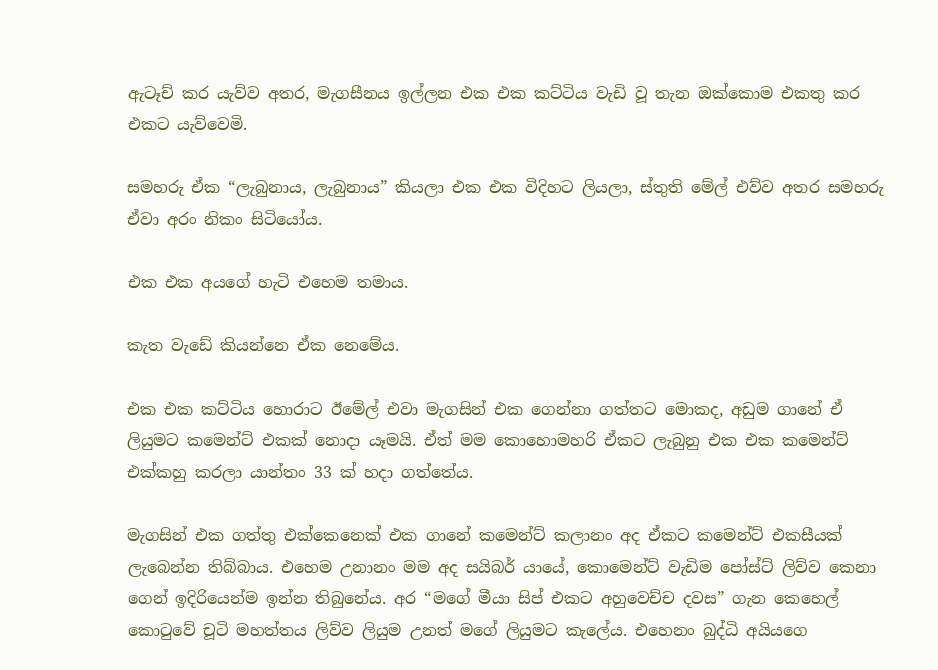ඇටෑච් කර යැව්ව අතර, මැගසීනය ඉල්ලන එක එක කට්ටිය වැඩි වූ තැන ඔක්කොම එකතු කර එකට යැව්වෙමි.

සමහරු ඒක “ලැබුනාය, ලැබුනාය” කියලා එක එක විදිහට ලියලා, ස්තුති මේල් එව්ව අතර සමහරු ඒවා අරං නිකං සිටියෝය.

එක එක අයගේ හැටි එහෙම තමාය.

කැත වැඩේ කියන්නෙ ඒක නෙමේය.

එක එක කට්ටිය හොරාට ඊමේල් එවා මැගසින් එක ගෙන්නා ගත්තට මොකද, අඩුම ගානේ ඒ ලියුමට කමෙන්ට් එකක් නොදා යෑමයි. ඒත් මම කොහොමහරි ඒකට ලැබුනු එක එක කමෙන්ට් එක්කහු කරලා යාන්තං 33 ක් හදා ගත්තේය.

මැගසින් එක ගත්තු එක්කෙනෙක් එක ගානේ කමෙන්ට් කලානං අද ඒක‍ට කමෙන්ට් එකසීයක් ලැබෙන්න තිබ්බාය. එහෙම උනානං මම අද සයිබර් යායේ, කොමෙන්ට් වැඩිම පෝස්ට් ලිව්ව කෙනා ගෙන් ඉදිරියෙන්ම ඉන්න තිබුනේය. අර “මගේ මීයා සිප් එකට අහුවෙච්ච දවස” ගැන කෙහෙල් කොටුවේ චූටි මහත්තය ලිව්ව ලියුම උනත් මගේ ලියුමට කැලේය. එහෙනං බුද්ධි අයියගෙ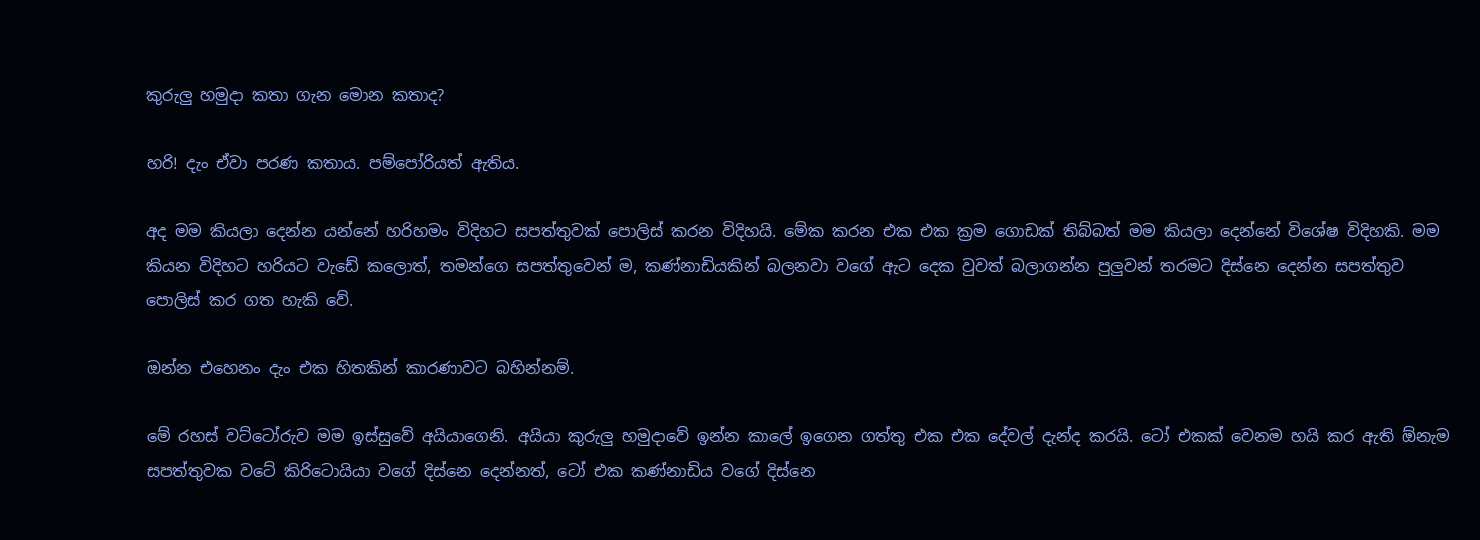කුරුලු හමුදා කතා ගැන මොන කතාද?

හරි! දැං ඒවා පරණ කතාය. පම්පෝරියත් ඇතිය.

අද මම කියලා දෙන්න යන්නේ හරිහමං විදිහට සපත්තුවක් පොලිස් කරන විදිහයි. මේක කරන එක එක ක්‍රම ගොඩක් තිබ්බත් මම කියලා දෙන්නේ විශේෂ විදිහකි. මම කියන විදිහට හරියට වැඩේ කලොත්, තමන්ගෙ සපත්තුවෙන් ම, කණ්නාඩියකින් බලනවා වගේ ඇට දෙක වුවත් බලාගන්න පුලුවන් තරමට දිස්නෙ දෙන්න සපත්තුව පොලිස් කර ගත හැකි වේ.

ඔන්න එහෙනං දැං එක හිතකින් කාරණාවට බහින්නම්.

මේ රහස් වට්ටෝරුව මම ඉස්සුවේ අයියාගෙනි. අයියා කුරුලු හමුදාවේ ඉන්න කාලේ ඉගෙන ගත්තු එක එක දේවල් දැන්ද කරයි. ටෝ එකක් වෙනම හයි කර ඇති ඕනැම සපත්තුවක වටේ කිරිටොයියා වගේ දිස්නෙ දෙන්නත්, ටෝ එක කණ්නාඩිය වගේ දිස්නෙ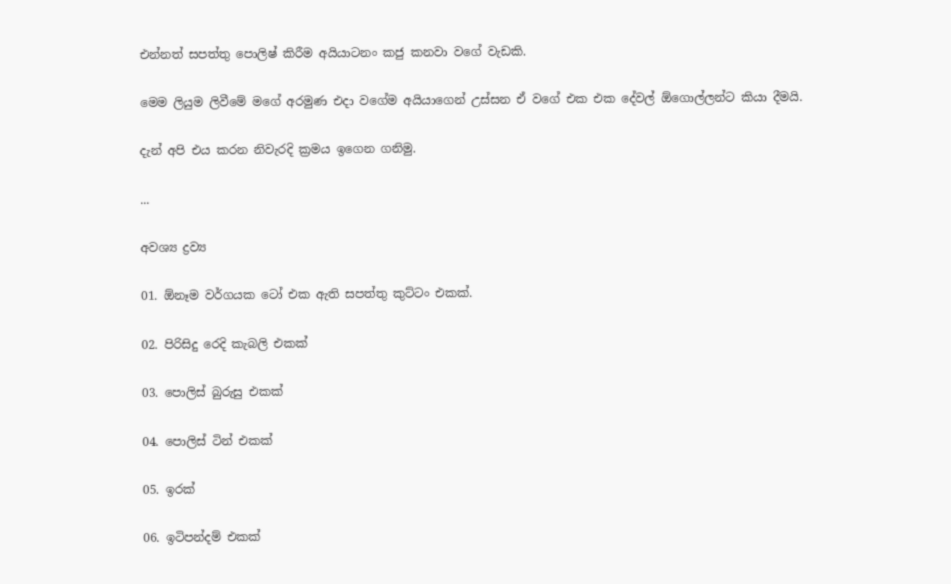එන්නත් සපත්තු පොලිෂ් කිරීම අයියාටනං කජු කනවා වගේ වැඩකි.

මෙම ලියුම ලිවීමේ මගේ අරමුණ එදා වගේම අයියාගෙන් උස්සන ඒ වගේ එක එක දේවල් ඕගොල්ලන්ට කියා දීමයි.

දැන් අපි එය කරන නිවැරදි ක්‍රමය ඉගෙන ගනිමු.

...

අවශ්‍ය ද්‍රව්‍ය

01. ඕනෑම වර්ගයක ටෝ එක ඇති සපත්තු කුට්ටං එකක්.

02. පිරිසිදු රෙදි කැබලි එකක්

03. පොලිස් බුරුසු එකක්

04. පොලිස් ටින් එකක්

05. ඉරක්

06. ඉටිපන්දම් එකක්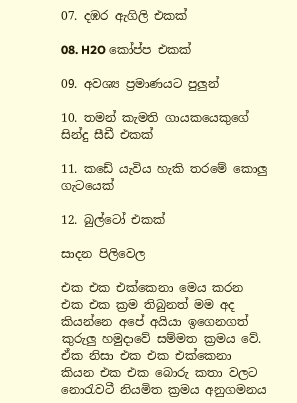07. දඹර ඇගිලි එකක්

08. H2O කෝප්ප එකක්

09. අවශ්‍ය ප්‍රමාණයට පුලුන්

10. තමන් කැමති ගායකයෙකුගේ සින්දු සීඩී එකක්

11. කඩේ යැවිය හැකි තරමේ කොලු ගැටයෙක්

12. බුල්ටෝ එකක්

සාදන පිලිවෙල

එක එක එක්කෙනා මෙය කරන එක එක ක්‍රම තිබුනත් මම අද කියන්නෙ අපේ අයියා ඉගෙනගත් කුරුලු හමුදාවේ සම්මත ක්‍රමය වේ. ඒක නිසා එක එක එක්කෙනා කියන එක එක බොරු කතා වලට‍ නොරැවටී නියමිත ක්‍රමය අනුගමනය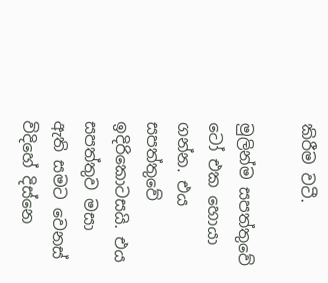කිරීම වටී.

මුලින්ම සපත්තුවේ ටෝ එක හොයා ගන්න. එය සපත්තුවේ ඉදිරිකොටසයි. එය සපත්තුව මසා ඇති සමට වෙනස් විදිහේ දිස්නෙ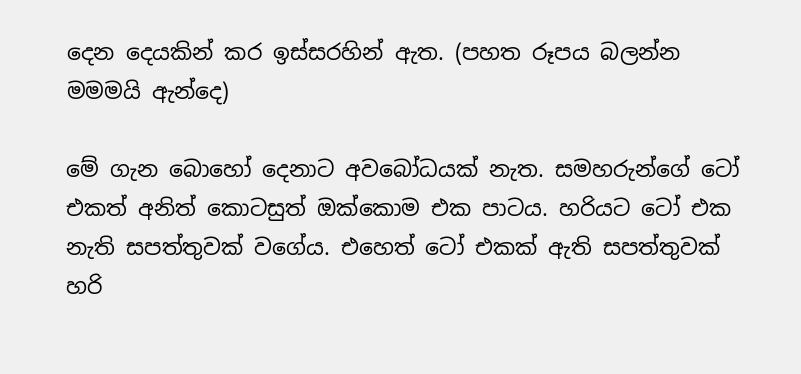දෙන දෙයකින් කර ඉස්සරහින් ඇත. (පහත රූපය බලන්න මමමයි ඇන්දෙ)

මේ ගැන බොහෝ දෙනාට අවබෝධයක් නැත. සමහරුන්ගේ ටෝ එකත් අනිත් කොටසුත් ඔක්කොම එක පාටය. හරියට ටෝ එක නැති සපත්තුවක් වගේය. එහෙත් ටෝ එකක් ඇති සපත්තුවක් හරි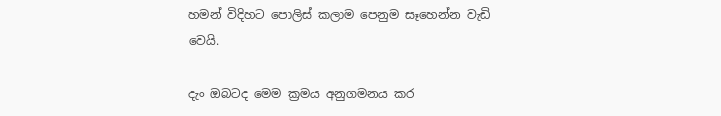හමන් විදිහට පොලිස් කලාම පෙනුම සෑහෙන්න වැඩි වෙයි.

දැං ඔබටද මෙම ක්‍රමය අනුගමනය කර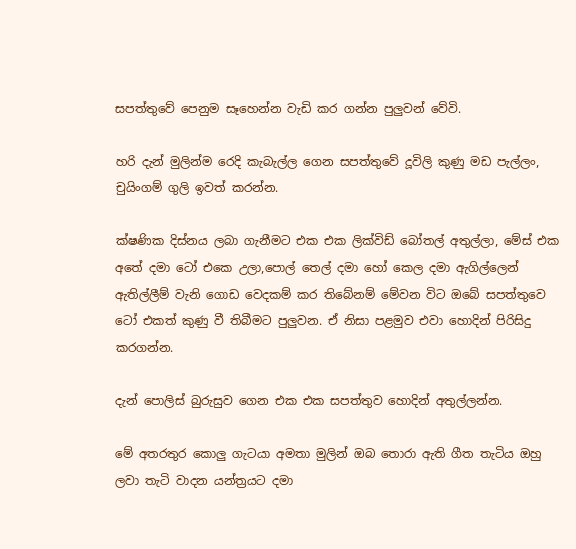සපත්තුවේ පෙනුම සෑහෙන්න වැඩි කර ගන්න පුලුවන් වේවි.

හරි දැන් මුලින්ම රෙදි කැබැල්ල ගෙන සපත්තුවේ දූවිලි කුණු මඩ පැල්ලං, චුයිංගම් ගුලි ඉවත් කරන්න.

ක්ෂණික දිස්නය ලබා ගැනීමට එක එක ලික්විඩ් බෝතල් අතුල්ලා, මේස් එක අතේ දමා ටෝ එකෙ උලා,පොල් තෙල් දමා හෝ කෙල දමා ඇගිල්ලෙන් ඇතිල්ලීම් වැනි ගොඩ වෙදකම් කර තිබේනම් මේවන විට ඔබේ සපත්තුවෙ ටෝ එකත් කුණු වී තිබීමට පුලුවන. ඒ නිසා පළමුව එවා හොදින් පිරිසිදු කරගන්න.

දැන් පොලිස් බුරුසුව ගෙන එක එක සපත්තුව හොදින් අතුල්ලන්න.

මේ අතරතුර කොලු ගැටයා අමතා මුලින් ඔබ තොරා ඇති ගීත තැටිය ඔහු ලවා තැටි වාදන යන්ත්‍රයට දමා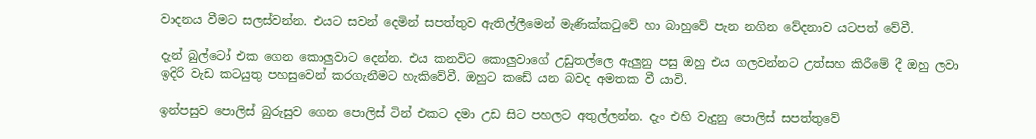වාදනය වීමට සලස්වන්න. එයට සවන් දෙමින් සපත්තුව ඇතිල්ලීමෙන් මැණික්කටුවේ හා බාහුවේ පැන නගින වේදනාව යටපත් වේවී.

දැන් බුල්ටෝ එක ගෙන කොලුවාට දෙන්න. එය කනවිට කොලුවාගේ උඩුතල්ලෙ ඇලුනු පසු ඔහු එය ගලවන්නට උත්සහ කිරීමේ දී ඔහු ලවා ඉදිරි වැඩ කටයුතු පහසුවෙන් කරගැනීමට හැකිවේවී. ඔහුට කඩේ යන බවද අමතක වී යාවි.

ඉන්පසුව පොලිස් බුරුසුව ගෙන පොලිස් ටින් එකට දමා උඩ සිට පහලට අතුල්ලන්න. දැං එහි වැදුනු පොලිස් සපත්තුවේ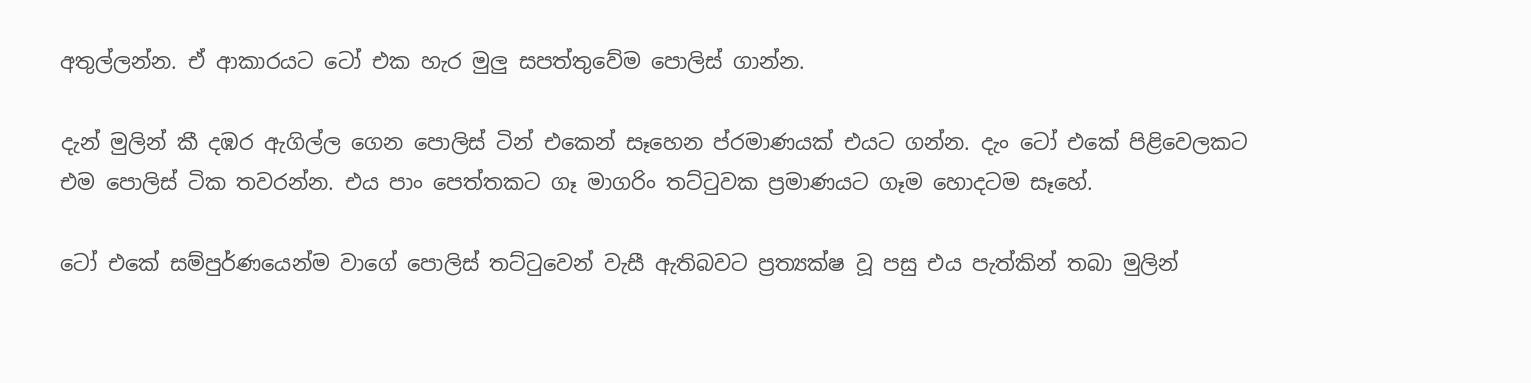අතුල්ලන්න. ඒ ආකාරයට ටෝ එක හැර මුලු සපත්තුවේම පොලිස් ගාන්න.

දැන් මුලින් කී දඹර ඇගිල්ල ගෙන පොලිස් ටින් එකෙන් සෑහෙන ප්රමාණයක් එයට ගන්න. දැං ටෝ එකේ පිළිවෙලකට එම පොලිස් ටික තවරන්න. එය පාං පෙත්තකට ගෑ මාගරිං තට්ටුවක ප්‍රමාණයට ගෑම හොදටම සෑහේ.

ටෝ එකේ සම්පුර්ණයෙන්ම වාගේ පොලිස් තට්ටුවෙන් වැසී ඇතිබවට ප්‍රත්‍යක්ෂ වූ පසු එය පැත්කින් තබා මුලින්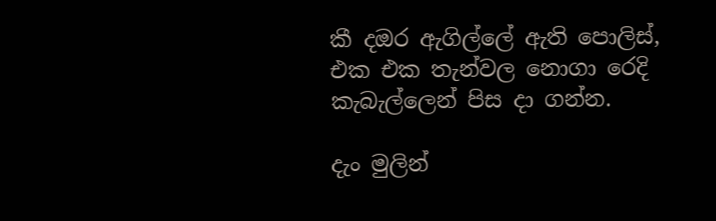කී දඔර ඇගිල්ලේ ඇති පොලිස්, එක එක තැන්වල නොගා රෙදි කැබැල්ලෙන් පිස දා ගන්න.

දැං මුලින්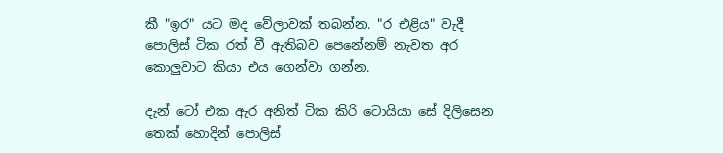කී "ඉර" යට මද වේලාවක් තබන්න. "ර එළිය" වැදී පොලිස් ටික රත් වී ඇතිබව පෙනේනම් නැවත අර කොලුවාට කියා එය ගෙන්වා ගන්න.

දැන් ටෝ එක ඇර අනිත් ටික කිරි ටොයියා සේ දිලිසෙන තෙක් හොදින් පොලිස්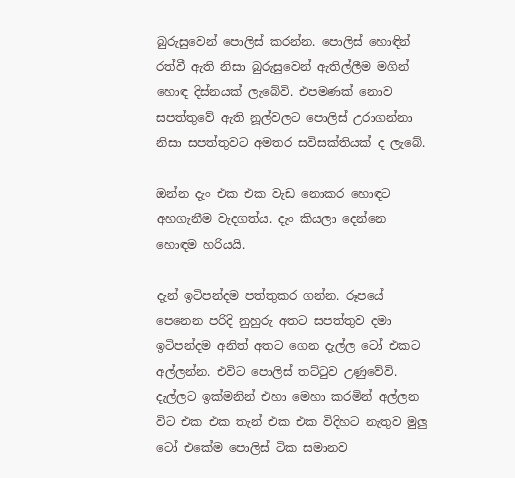බුරුසුවෙන් ‍පොලිස් කරන්න. පොලිස් හොඳින් රත්වී ඇති නිසා බුරුසුවෙන් ඇතිල්ලීම මගින් හොඳ දිස්නයක් ලැබේවි. එපමණක් නොව සපත්තුවේ ඇති නූල්වලට පොලිස් උරාගන්නා නිසා සපත්තුවට අමතර සවිසක්තියක් ද ලැබේ.

ඔන්න දැං එක එක වැඩ නොකර හොඳට අහගැනීම වැදගත්ය. දැං කියලා දෙන්නෙ හොඳම හරියයි.

දැන් ඉටිපන්දම පත්තුකර ගන්න. රූපයේ පෙනෙන පරිදි නුහුරු අතට සපත්තුව දමා ඉටිපන්දම අනිත් අතට ගෙන දැල්ල ටෝ එකට අල්ලන්න. එවිට පොලිස් තට්ටුව උණුවේවි. දැල්ලට ඉක්මනින් එහා මෙහා කරමින් අල්ලන විට එක එක තැන් එක එක විදිහට නැතුව මුලු ටෝ එකේම පොලිස් ටික සමානව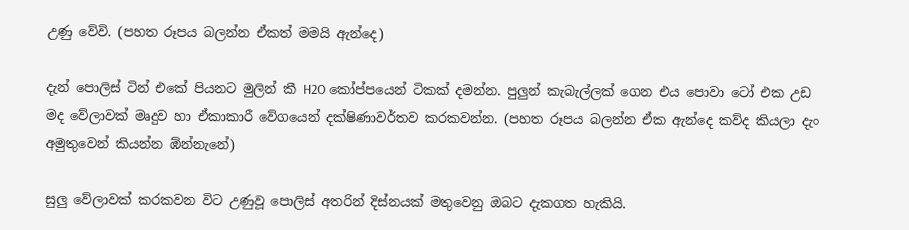උණු වේවි. (පහත රූපය බලන්න ඒකත් මමයි ඇන්දෙ)

දැන් පොලිස් ටින් එකේ පියනට මුලින් කී H2O කෝප්පයෙන් ටිකක් දමන්න. පුලුන් කැබැල්ලක් ගෙන එය පොවා ටෝ එක උඩ මද වේලාවක් මෘදුව හා ඒකාකාරී වේගයෙන් දක්ෂිණාවර්තව කරකවන්න. (පහත රූපය බලන්න ඒක ඇන්දෙ කව්ද කියලා දැං අමුතුවෙන් කියන්න ඹ්න්නැනේ)

සුලු වේලාවක් කරකවන විට උණුවූ පොලිස් අතරින් දිස්නයක් මතුවෙනු ඔබට දැකගත හැකියි.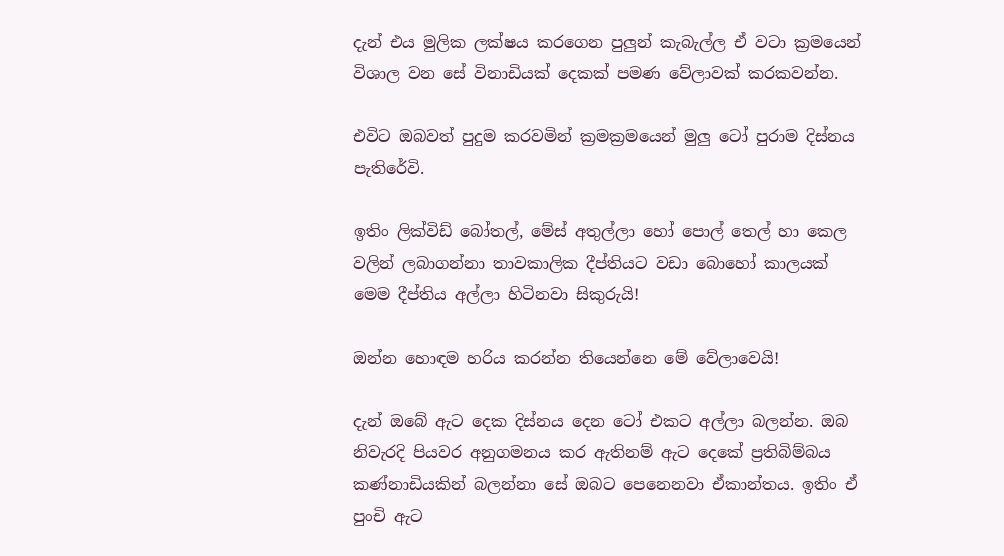දැන් එය මුලික ලක්ෂය කරගෙන පුලුන් කැබැල්ල ඒ වටා ක්‍රමයෙන් විශාල වන සේ විනාඩියක් දෙකක් පමණ වේලාවක් කරකවන්න.

එවිට ඔබවත් පුදුම කරවමින් ක්‍රමක්‍රමයෙන් මුලු ටෝ පුරාම දිස්නය පැතිරේවි.

ඉතිං ලික්විඩ් බෝතල්, මේස් අතුල්ලා හෝ පොල් තෙල් හා කෙල වලින් ලබාගන්නා තාවකාලික දීප්තියට වඩා බොහෝ කාලයක් මෙම දීප්තිය අල්ලා හිටිනවා සිකුරුයි!

ඔන්න හොඳම හරිය කරන්න තියෙන්නෙ මේ වේලාවෙයි!

දැන් ඔබේ ඇට දෙක දිස්නය දෙන ටෝ එකට අල්ලා බලන්න. ඔබ නිවැරදි පියවර අනුගමනය කර ඇතිනම් ඇට දෙකේ ප්‍රතිබිම්බය කණ්නාඩියකින් බලන්නා සේ ඔබට පෙනෙනවා ඒකාන්තය. ඉතිං ඒ පුංචි ඇට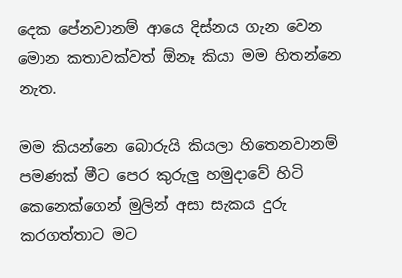දෙක පේනවානම් ආයෙ දිස්නය ගැන වෙන මොන කතාවක්වත් ඕනෑ කියා මම හිතන්නෙ නැත.

මම කියන්නෙ බොරුයි කියලා හිතෙනවානම් පමණක් මීට පෙර කුරුලු හමුදාවේ හිටි කෙනෙක්ගෙන් මුලින් අසා සැකය දුරු කරගත්තාට මට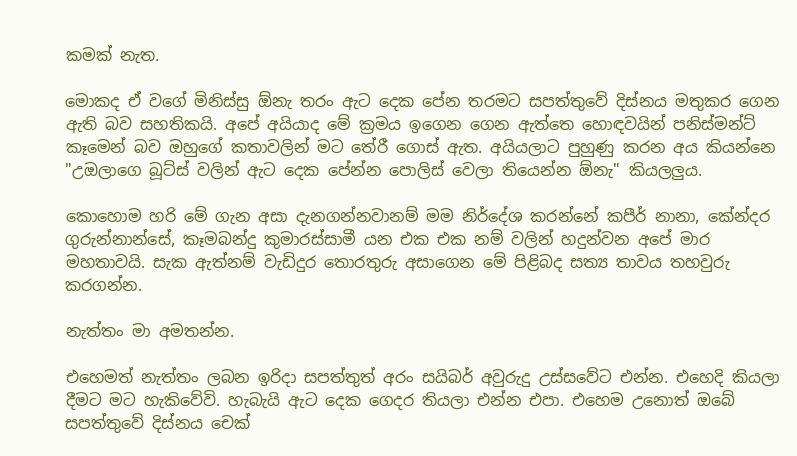කමක් නැත.

මොකද ඒ වගේ මිනිස්සු ඕනැ තරං ඇට දෙක පේන තරමට සපත්තුවේ දිස්නය මතුකර ගෙන ඇති බව සහතිකයි. අපේ අයියාද මේ ක්‍රමය ඉගෙන ගෙන ඇත්තෙ හොඳවයින් පනිස්මන්ට් කෑමෙන් බව ඔහුගේ කතාවලින් මට තේරී ගොස් ඇත. අයියලාට පුහුණු කරන අය කියන්නෙ "උඔලාගෙ බූට්ස් වලින් ඇට දෙක පේන්න පොලිස් වෙලා තියෙන්න ඕනැ" කියලලුය.

කොහොම හරි මේ ගැන අසා දැනගන්නවානම් මම නිර්දේශ කරන්නේ කපීර් නානා, කේන්දර ගුරුන්නාන්සේ, කෑමබන්දු කුමාරස්සාමී යන එක එක නම් වලින් හදුන්වන අපේ මාර මහතාවයි. සැක ඇත්නම් වැඩිදුර තොරතුරු අසාගෙන මේ පිළිබද සත්‍ය තාවය තහවුරු කරගන්න.

නැත්තං මා අමතන්න.

එහෙමත් නැත්තං ලබන ඉරිදා සපත්තුත් අරං සයිබර් අවුරුදු උස්සවේට එන්න. එහෙදි කියලා දීමට මට හැකිවේවි. හැබැයි ඇට දෙක ගෙදර තියලා එන්න එපා. එහෙම උනොත් ඔබේ සපත්තුවේ දිස්නය චෙක්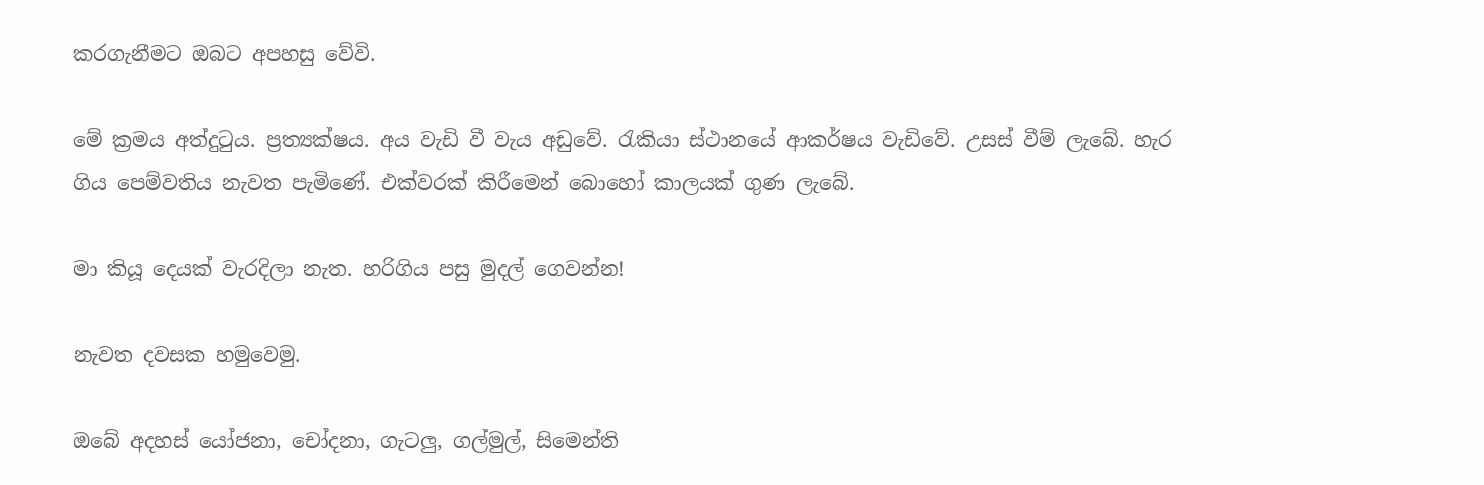කරගැනීමට ඔබට අපහසු වේවි.

මේ ක්‍රමය අත්දුටුය. ප්‍රත්‍යක්ෂය. අය වැඩි වී වැය අඩුවේ. රැකියා ස්ථානයේ ආකර්ෂය වැඩිවේ. උසස් වීම් ලැබේ. හැර ගිය පෙම්වතිය නැවත පැමිණේ. එක්වරක් කිරීමෙන් බොහෝ කාලයක් ගුණ ලැබේ.

මා කියූ දෙයක් වැරදිලා නැත. හරිගිය පසු මුදල් ගෙවන්න!

නැවත දවසක හමුවෙමු.

ඔබේ අදහස් යෝජනා, චෝදනා, ගැටලු, ගල්මුල්, සිමෙන්ති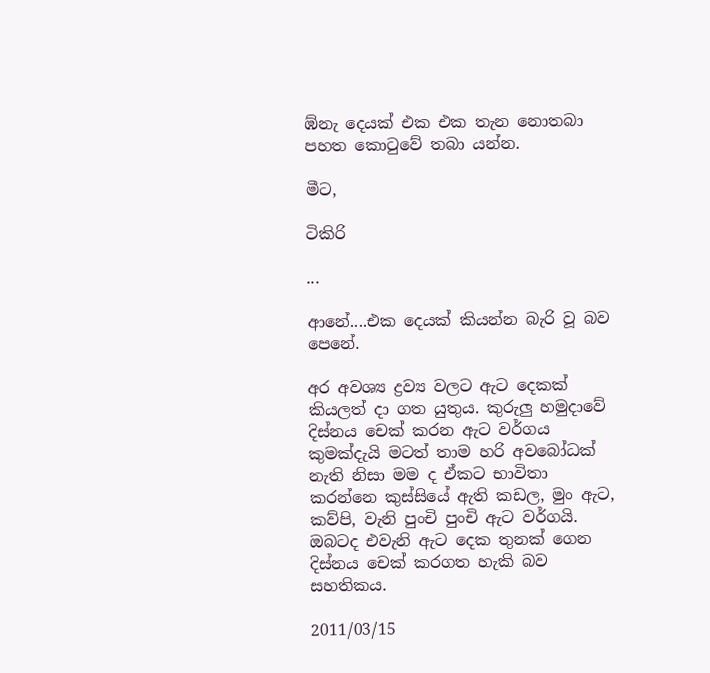ඹ්නැ දෙයක් එක එක තැන නොතබා පහත කොටුවේ තබා යන්න.

මීට,

ටිකිරි

...

ආනේ....එක දෙයක් කියන්න බැරි වූ බව පෙනේ.

අර අවශ්‍ය ද්‍රව්‍ය වලට ඇට දෙකක් කියලත් දා ගත යුතුය. කුරුලු හමුදාවේ දිස්නය චෙක් කරන ඇට වර්ගය කුමක්දැයි මටත් තාම හරි අවබෝධක් නැති නිසා මම ද ඒකට භාවිතා කරන්නෙ කුස්සියේ ඇති කඩල, මුං ඇට, කව්පි, වැනි පුංචි පුංචි ඇට වර්ගයි. ඔබටද එවැනි ඇට දෙක තුනක් ගෙන දිස්නය චෙක් කරගත හැකි බව සහතිකය.

2011/03/15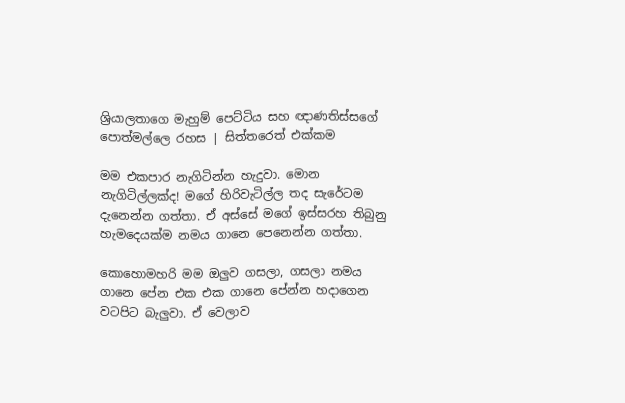ශ්‍රියාලතාගෙ මැහුම් පෙට්ටිය සහ ඥාණතිස්සගේ පොත්මල්ලෙ රහස | සිත්තරෙත් එක්කම

මම එකපාර නැගිටින්න හැදුවා. මොන නැගිටිල්ලක්ද! මගේ හිරිවැටිල්ල තද සැරේටම දැනෙන්න ගත්තා. ඒ අස්සේ මගේ ඉස්සරහ තිබුනු හැමදෙයක්ම නමය ගානෙ පෙනෙන්න ගත්තා.

කොහොමහරි මම ඔලුව ගසලා, ගසලා නමය ගානෙ පේන එක එක ගානෙ පේන්න හදාගෙන වටපිට බැලුවා. ඒ වෙලාව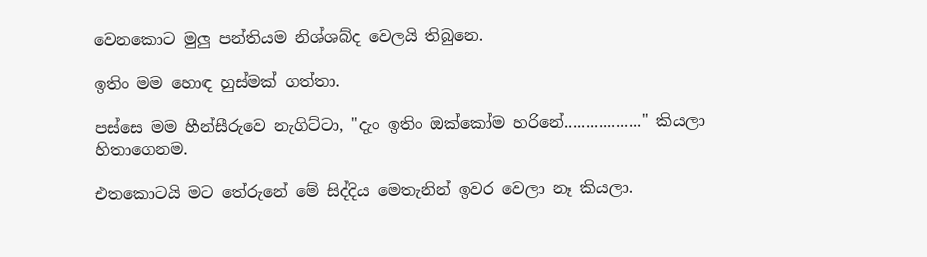වෙනකොට මුලු පන්තියම නිශ්ශබ්ද වෙලයි තිබුනෙ.

ඉතිං මම හොඳ හුස්මක් ගත්තා.

පස්සෙ මම හීන්සීරුවෙ නැගිට්ටා, "දැං ඉතිං ඔක්කෝම හරිනේ.................." කියලා හිතාගෙනම.

එතකොටයි මට තේරුනේ මේ සිද්දිය මෙතැනින් ඉවර වෙලා නෑ කියලා.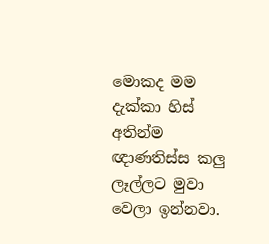මොකද මම දැක්කා හිස් අතින්ම ඥාණතිස්ස කලු ලෑල්ලට මුවා වෙලා ඉන්නවා.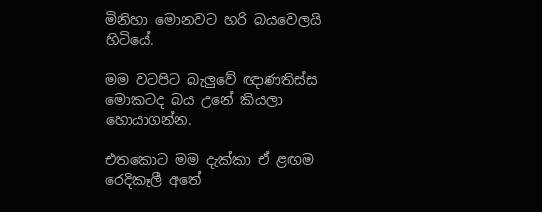මිනිහා මොනවට හරි බයවෙලයි හිටියේ.

මම වටපිට බැලුවේ ඥාණතිස්ස මොකටද බය උනේ කියලා හොයාගන්න.

එතකොට මම දැක්කා ඒ ළඟම රෙදිකෑලී අතේ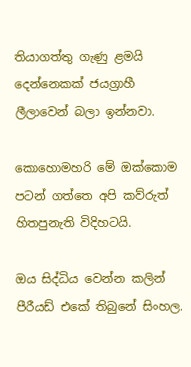තියාගත්තු ගැණු ළමයි දෙන්නෙකක් ජයග්‍රාහී ලීලාවෙන් බලා ඉන්නවා.

කොහොමහරි මේ ඔක්කොම පටන් ගත්තෙ අපි කව්රුත් හිතපුනැති විදිහටයි.

ඔය සිද්ධිය වෙන්න කලින් පීරීයඩ් එකේ තිබුනේ සිංහල.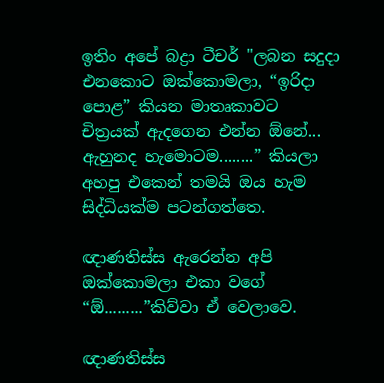ඉතිං අපේ බද්‍රා ටීචර් "ලබන සදුදා එනකොට ඔක්කොමලා, “ඉරිදා පොළ” කියන මාතෘකාවට චිත්‍රයක් ඇදගෙන එන්න ඕනේ... ඇහුනද හැමොටම........” කියලා අහපු එකෙන් තමයි ඔය හැම සිද්ධියක්ම පටන්ගත්තෙ.

ඥාණතිස්ස ඇරෙන්න අපි ඔක්කොමලා එකා වගේ “ඕ.........”කිව්වා ඒ වෙලාවෙ.

ඥාණතිස්ස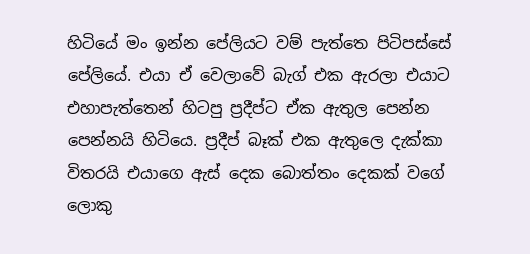හිටියේ මං ඉන්න පේලියට වම් පැත්තෙ පිටිපස්සේ පේලියේ. එයා ඒ වෙලාවේ බැග් එක ඇරලා එයාට එහාපැත්තෙන් හිටපු ප්‍රදීප්ට ඒක ඇතුල පෙන්න පෙන්නයි හිටියෙ. ප්‍රදීප් බෑක් එක ඇතුලෙ දැක්කා විතරයි එයාගෙ ඇස් දෙක බොත්තං දෙකක් වගේ ලොකු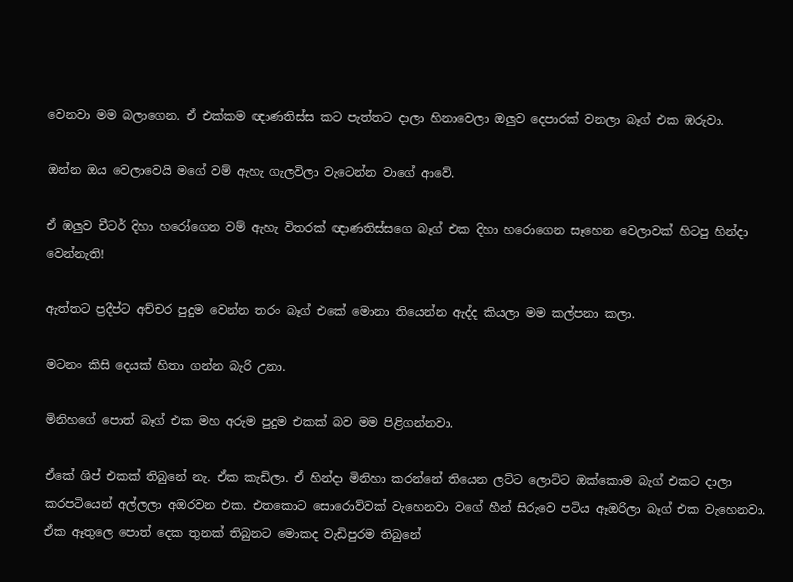වෙනවා මම බලාගෙන. ඒ එක්කම ඥාණතිස්ස කට පැත්තට දාලා හිනාවෙලා ඔලුව දෙපාරක් වනලා බෑග් එක ඹරුවා.

ඔන්න ඔය වෙලාවෙයි මගේ වම් ඇහැ ගැලවිලා වැටෙන්න වාගේ ආවේ.

ඒ ඹලුව චීටර් දිහා හරෝගෙන වම් ඇහැ විතරක් ඥාණතිස්සගෙ බෑග් එක දිහා හරොගෙන සෑහෙන වෙලාවක් හිටපු හින්දා වෙන්නැති!

ඇත්තට ප්‍රදීප්ට අච්චර පුදුම වෙන්න තරං බෑග් එකේ මොනා තියෙන්න ඇද්ද කියලා මම කල්පනා කලා.

මටනං කිසි දෙයක් හිතා ගන්න බැරි උනා.

මිනිහගේ පොත් බෑග් එක මහ අරුම පුදුම එකක් බව මම පිළිගන්නවා.

ඒකේ ශිප් එකක් තිබුනේ නැ. ඒක කැඩිලා. ඒ හින්දා මිනිහා කරන්නේ තියෙන ලට්ට ලොට්ට ඔක්කොම බැග් එකට දාලා කරපටියෙන් අල්ලලා අඔරවන එක. එතකොට සොරොව්වක් වැහෙනවා වගේ හීන් සිරුවෙ පටිය ඈඔරිලා බෑග් එක වැහෙනවා. ඒක ඈතුලෙ පොත් දෙක තුනක් තිබුනට මොකද වැඩිපුරම තිබුනේ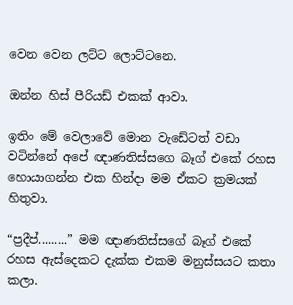වෙන වෙන ලට්ට ලොට්ටනෙ.

ඔන්න හිස් පීරියඩ් එකක් ආවා.

ඉතිං මේ වෙලාවේ මොන වැඩේටත් වඩා වටින්නේ අපේ ඥාණතිස්සගෙ බෑග් එකේ රහස හොයාගන්න එක හින්දා මම ඒකට ක්‍රමයක් හිතුවා.

“ප්‍රදීප්.........” මම ඥාණතිස්සගේ බෑග් එකේ රහස ඇස්දෙකට දැක්ක එකම මනුස්සයට කතා කලා.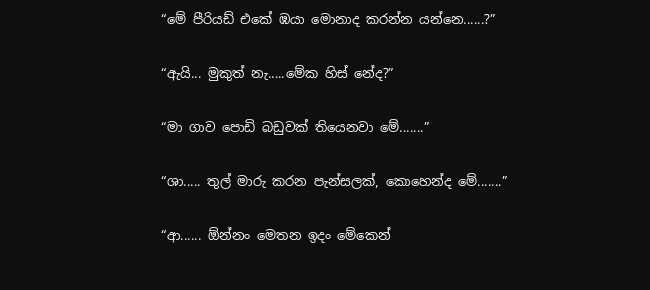“මේ පීරියඩ් එකේ ඹයා මොනාද කරන්න යන්නෙ......?”

“ඇයි... මුකුත් නැ.....මේක හිස් නේද?”

“මා ගාව පොඩි බඩුවක් තියෙනවා මේ.......”

“ශා..... තුල් මාරු කරන පැන්සලක්, කොහෙන්ද මේ.......”

“ආ...... ඕන්නං මෙතන ඉදං මේකෙන්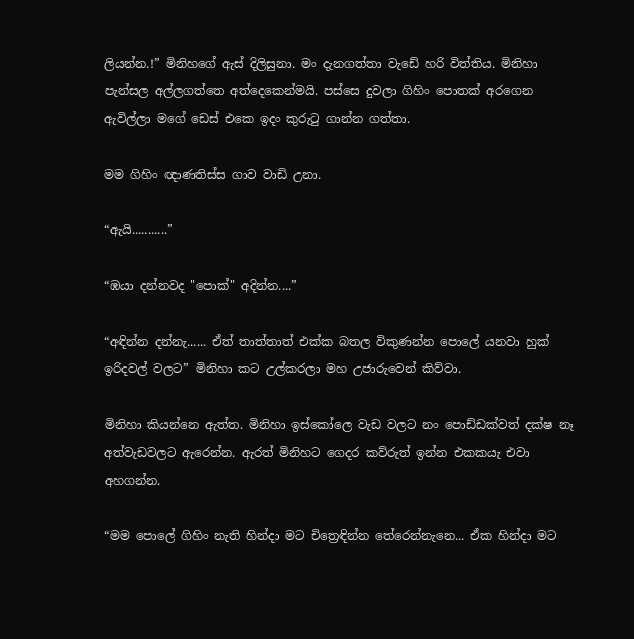ලියන්න.!” මිනිහගේ ඇස් දිලිසුනා. මං දැනගත්තා වැඩේ හරි විත්තිය. මිනිහා පැන්සල අල්ලගත්තෙ අත්දෙකෙන්මයි. පස්සෙ දුවලා ගිහිං පොතක් අරගෙන ඇවිල්ලා මගේ ඩෙස් එකෙ ඉදං කුරුටු ගාන්න ගත්තා.

මම ගිහිං ඥාණතිස්ස ගාව වාඩි උනා.

“ඇයි...........”

“ඹයා දන්නවද "පොක්" අදින්න....”

“අඳින්න දන්නැ...... ඒත් තාත්තාත් එක්ක බතල විකුණන්න පොලේ යනවා හුක් ඉරිදවල් වලට” මිනිහා කට උල්කරලා මහ උජාරුවෙන් කිව්වා.

මිනිහා කියන්නෙ ඇත්ත. මිනිහා ඉස්කෝලෙ වැඩ වලට නං පොඩ්ඩක්වත් දක්ෂ නෑ අත්වැඩවලට ඇරෙන්න. ඇරත් මිනිහට ගෙදර කව්රුත් ඉන්න එකකයැ එවා අහගන්න.

“මම පොලේ ගිහිං නැති හින්දා මට චිත්‍රෙඳින්න තේරෙන්නැනෙ... ඒක හින්දා මට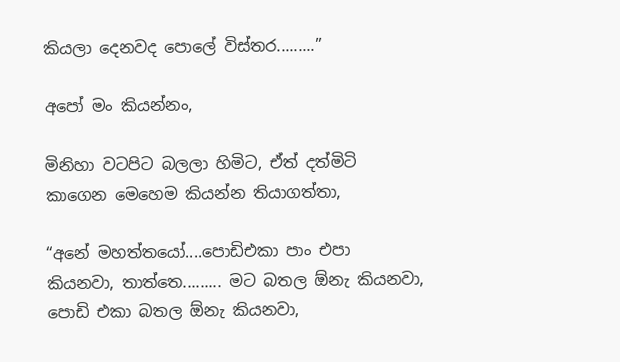කියලා දෙනවද පොලේ විස්තර.........”

අපෝ මං කියන්නං,

මිනිහා වටපිට බලලා හිමිට, ඒත් දත්මිටි කාගෙන මෙහෙම කියන්න තියාගත්තා,

“අනේ මහත්තයෝ....පොඩිඑකා පාං එපා කියනවා, තාත්තෙ......... මට බතල ඕනැ කියනවා, පොඩි එකා බතල ඕනැ කියනවා,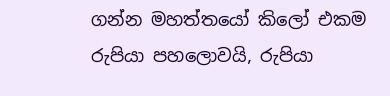ගන්න මහත්තයෝ කිලෝ එකම රුපියා පහලොවයි, රුපියා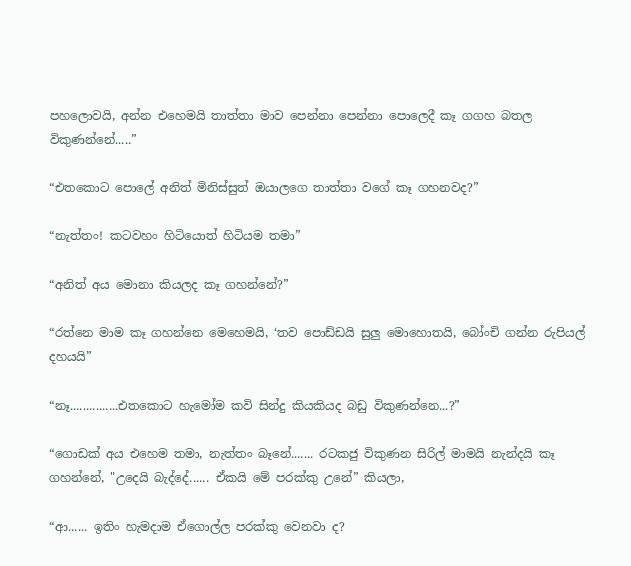පහලොවයි, අන්න එහෙමයි තාත්තා මාව පෙන්නා‍ පෙන්නා පොලෙදී කෑ ගගහ බතල විකුණන්නේ.....”

“එතකොට පොලේ අනිත් මිනිස්සුත් ඔයාලගෙ තාත්තා වගේ කෑ ගහනවද?”

“නැත්තං! කටවහං හිටියොත් හිටියම තමා”

“අනිත් අය මොනා කියලද කෑ ගහන්නේ?”

“රත්නෙ මාම කෑ ගහන්නෙ මෙහෙමයි, ‘තව පොඩ්ඩයි සුලු මොහොතයි, බෝංචි ගන්න රුපියල් දහයයි”

“නෑ...............එතකොට හැමෝම කවි සින්දු කියකියද බඩු විකුණන්නෙ...?”

“ගොඩක් අය එහෙම තමා, නැත්තං බෑනේ....... රටකජු විකුණන සිරිල් මාමයි නැන්දයි කෑ ගහන්නේ, "උදෙයි බැද්දේ...... ඒකයි මේ පරක්කු උනේ” කියලා,

“ආ...... ඉතිං හැමදාම ඒගොල්ල පරක්කු වෙනවා ද?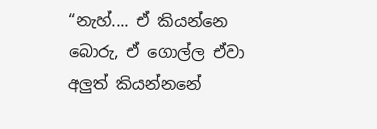“නැහ්.... ඒ කියන්නෙ බොරු, ඒ ගොල්ල ඒවා අලුත් කියන්නනේ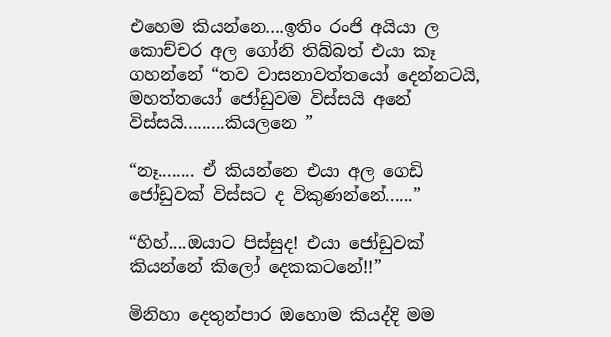එහෙම කියන්නෙ....ඉතිං රංජි අයියා ල කොච්චර අල ගෝනි තිබ්බත් එයා කෑ ගහන්නේ “තව වාසනාවත්තයෝ දෙන්නටයි, මහත්තයෝ ජෝඩුවම විස්සයි අනේ විස්සයි.........කියලනෙ ”

“නෑ........ ඒ කියන්නෙ එයා අල ගෙඩි ජෝඩුවක් විස්සට ද විකුණන්නේ......”

“හිහ්....ඔයාට පිස්සුද! එයා ජෝඩුවක් කියන්නේ කිලෝ දෙකකටනේ!!”

මිනිහා දෙතුන්පාර ඔහොම කියද්දි මම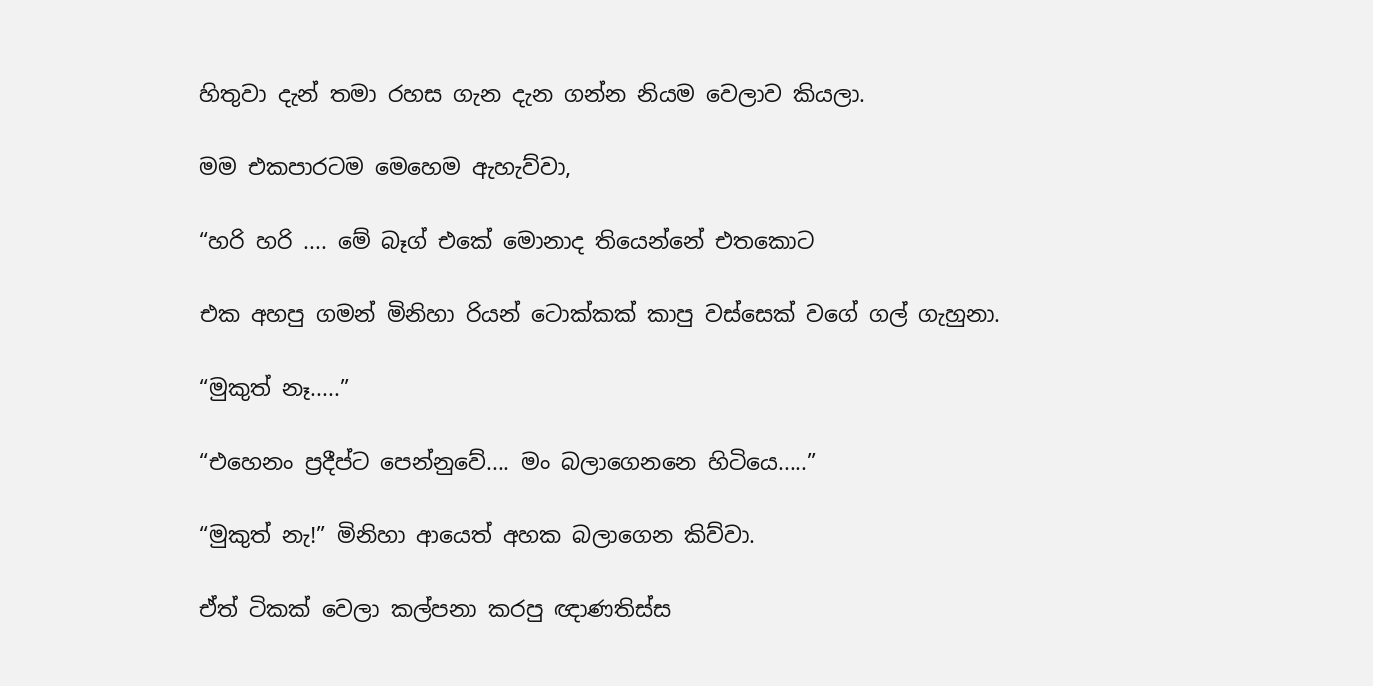හිතුවා දැන් තමා රහස ගැන දැන ගන්න නියම වෙලාව කියලා.

මම එකපාරටම මෙහෙම ඇහැව්වා,

“හරි හරි .... මේ බෑග් එකේ මොනාද තියෙන්නේ එතකොට

එක අහපු ගමන් මිනිහා රියන් ටොක්කක් කාපු වස්සෙක් වගේ ගල් ගැහුනා.

“මුකුත් නෑ.....”

“එහෙනං ප්‍රදීප්ට පෙන්නුවේ.... මං බලාගෙනනෙ හිටියෙ.....”

“මුකුත් නැ!” මිනිහා ආයෙත් අහක බලාගෙන කිව්වා.

ඒත් ටිකක් වෙලා කල්පනා කරපු ඥාණතිස්ස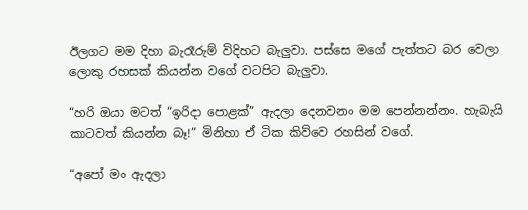ඊලගට මම දිහා බැරෑරුම් විදිහට බැලුවා. පස්සෙ මගේ පැත්තට බර වෙලා ලොකු රහසක් කියන්න වගේ වටපිට බැලුවා.

“හරි ඔයා මටත් “ඉරිදා පොළක්” ඇදලා දෙනවනං මම පෙන්නන්නං. හැබැයි කාටවත් කියන්න බෑ!” මිනිහා ඒ ටික කිව්වෙ රහසින් වගේ.

“අපෝ මං ඇදලා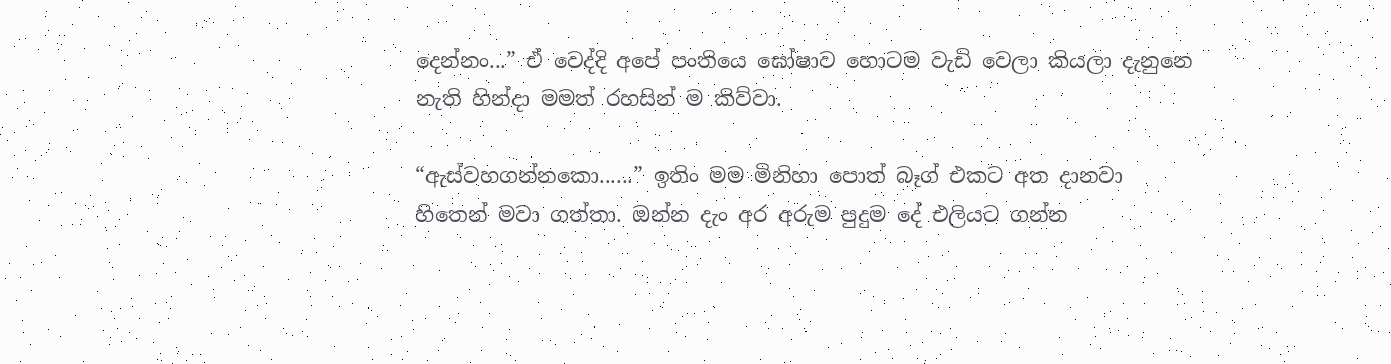දෙන්නං...” ඒ වෙද්දි අපේ පංතියෙ ඝෝෂාව හොටම වැඩි වෙලා කියලා දැනුනෙ නැති හින්දා මමත් රහසින් ම කිව්වා.

“ඇස්වහගන්නකො......” ඉතිං මම මිනිහා පොත් බෑග් එකට අත දානවා හිතෙන් මවා ගත්තා. ඔන්න දැං අර අරුම පුදුම දේ එලියට ගන්න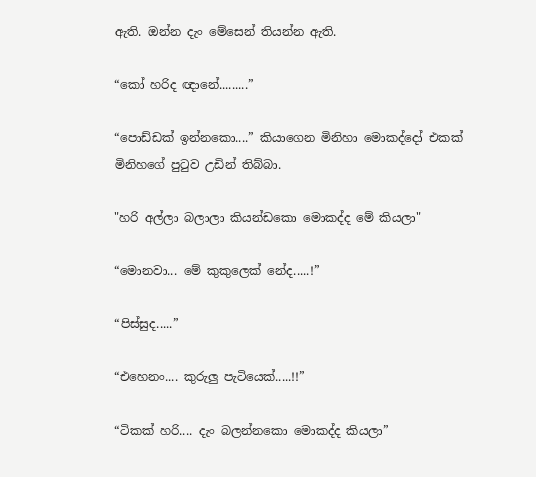ඇති. ඔන්න දැං මේසෙන් තියන්න ඇති.

“කෝ හරිද ඥානේ.........”

“පොඩ්ඩක් ඉන්නකො....” කියාගෙන මිනිහා මොකද්දෝ එකක් මිනිහගේ පුටුව උඩින් තිබ්බා.

"හරි අල්ලා බලාලා කියන්ඩකො මොකද්ද මේ කියලා"

“මොනවා... මේ කුකුලෙක් නේද.....!”

“පිස්සුද.....”

“එහෙනං.... කුරුලු පැටියෙක්.....!!”

“ටිකක් හරි.... දැං බලන්නකො මොකද්ද කියලා”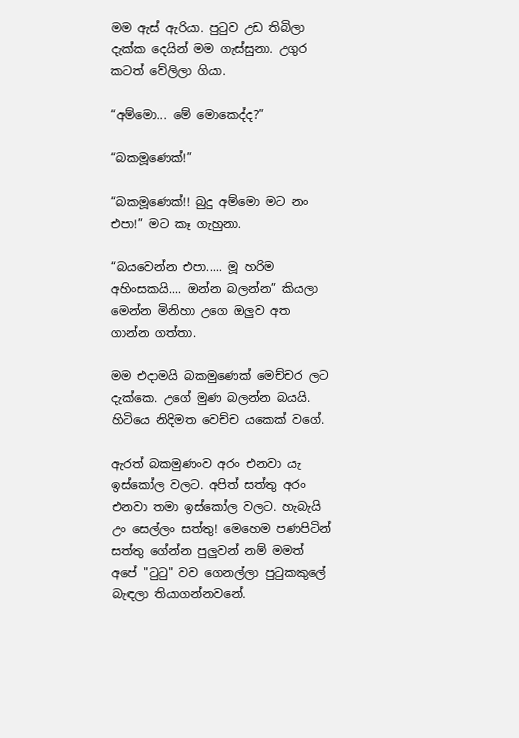මම ඇස් ඇරියා. පුටුව උඩ තිබිලා දැක්ක දෙයින් මම ගැස්සුනා. උගුර කටත් වේලිලා ගියා.

“අම්මො... මේ මොකෙද්ද?”

“බකමූණෙක්!”

“බකමූණෙක්!! බුදු අම්මො මට නං එපා!” මට කෑ ගැහුනා.

“බයවෙන්න එපා..... මූ හරිම අහිංසකයි.... ඔන්න බලන්න” කියලා මෙන්න මිනිහා උගෙ ඔලුව අත ගාන්න ගත්තා.

මම එදාමයි බකමුණෙක් මෙච්චර ලට දැක්කෙ. උගේ මුණ බලන්න බයයි. හිටියෙ නිදිමත වෙච්ච යකෙක් වගේ.

ඇරත් බකමුණංව අරං එනවා යැ ඉස්කෝල වලට. අපිත් සත්තු අරං එනවා තමා ඉස්කෝල වලට. හැබැයි උං සෙල්ලං සත්තු! මෙහෙම පණපිටින් සත්තු ගේන්න පුලුවන් නම් මමත් අපේ "ටුටු" වව ගෙනල්ලා පුටුකකුලේ බැඳලා තියාගන්නවනේ.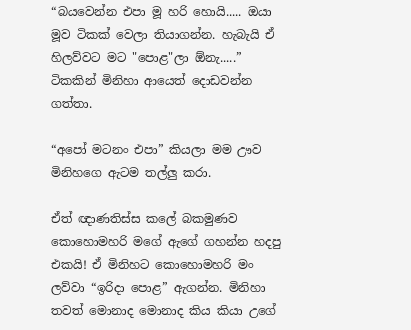“බයවෙන්න එපා මූ හරි හොයි..... ඔයා මූව ටිකක් වෙලා තියාගන්න. හැබැයි ඒ හිලව්වට මට "පොළ"ලා ඕනැ.....” ටිකකින් මිනිහා ආයෙත් දොඩවන්න ගත්තා.

“අපෝ මටනං එපා” කියලා මම ඌව මිනිහගෙ ඇටම තල්ලු කරා.

ඒත් ඥාණතිස්ස කලේ බකමුණව කොහොමහරි මගේ ඇගේ ගහන්න හදපු එකයි! ඒ මිනිහට කො‍හොමහරි මං ලව්වා “ඉරිදා පොළ” ඇගන්න. මිනිහා තවත් මොනාද මොනාද කිය කියා උගේ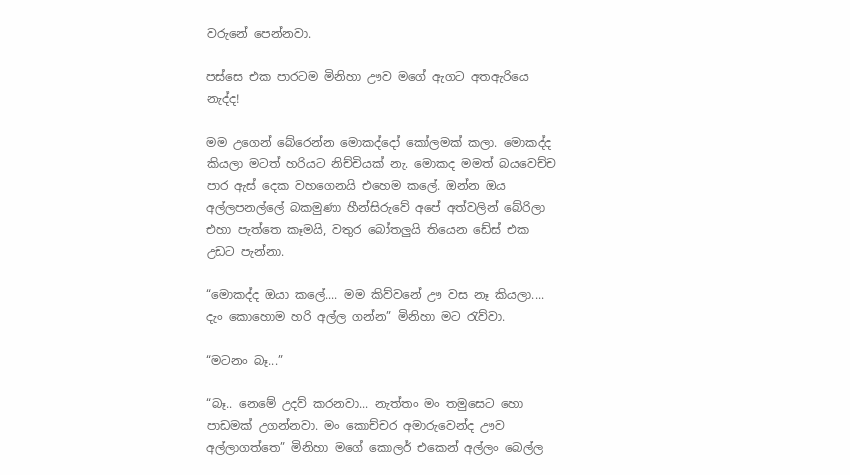වරුනේ පෙන්නවා.

පස්සෙ එක පාරටම මිනිහා ඌව මගේ ඇගට අතඇරියෙ නැද්ද!

මම උගෙන් බේරෙන්න මොකද්දෝ කෝලමක් කලා. මොකද්ද කියලා මටත් හරියට නිච්චියක් නැ. මොකද මමත් බයවෙච්ච පාර ඇස් දෙක වහගෙනයි එහෙම කලේ. ඔන්න ඔය අල්ලපනල්ලේ බකමුණා හීන්සිරුවේ අපේ අත්වලින් බේරිලා එහා පැත්තෙ කෑමයි, වතුර බෝතලුයි තියෙන ඩේස් එක උඩට පැන්නා.

“මොකද්ද ඔයා කලේ.... මම කිව්වනේ ඌ වස නෑ කියලා.... දැං කොහොම හරි අල්ල ගන්න” මිනිහා මට රැව්වා.

“මටනං බෑ...”

“බෑ.. නෙමේ උදව් කරනවා... නැත්තං මං තමුසෙට හො පාඩමක් උගන්නවා. මං කොච්චර අමාරුවෙන්ද ඌව අල්ලාගත්තෙ” මිනිහා මගේ කොලර් එකෙන් අල්ලං බෙල්ල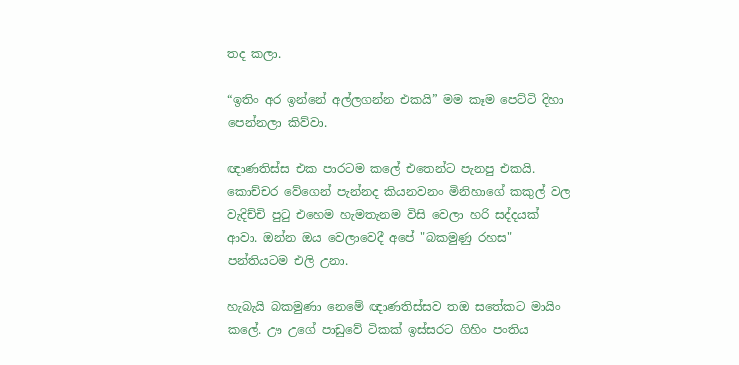තද කලා.

“ඉතිං අර ඉන්නේ අල්ලගන්න එකයි” මම කෑම පෙට්ටි දිහා පෙන්නලා කිව්වා.

ඥාණතිස්ස එක පාරටම කලේ එතෙන්ට පැනපු එකයි. කොච්චර වේගෙන් පැන්නද කියනවනං මිනිහාගේ කකුල් වල වැදිච්චි පුටු එහෙම හැමතැනම විසි වෙලා හරි සද්දයක් ආවා. ඔන්න ඔය වෙලාවෙදී අපේ "බකමුණු රහස" පන්තියටම එලි උනා.

හැබැයි බකමුණා නෙමේ ඥාණතිස්සව තඔ සතේකට මායිං කලේ. ඌ උගේ පාඩුවේ ටිකක් ඉස්සරට ගිහිං පංතිය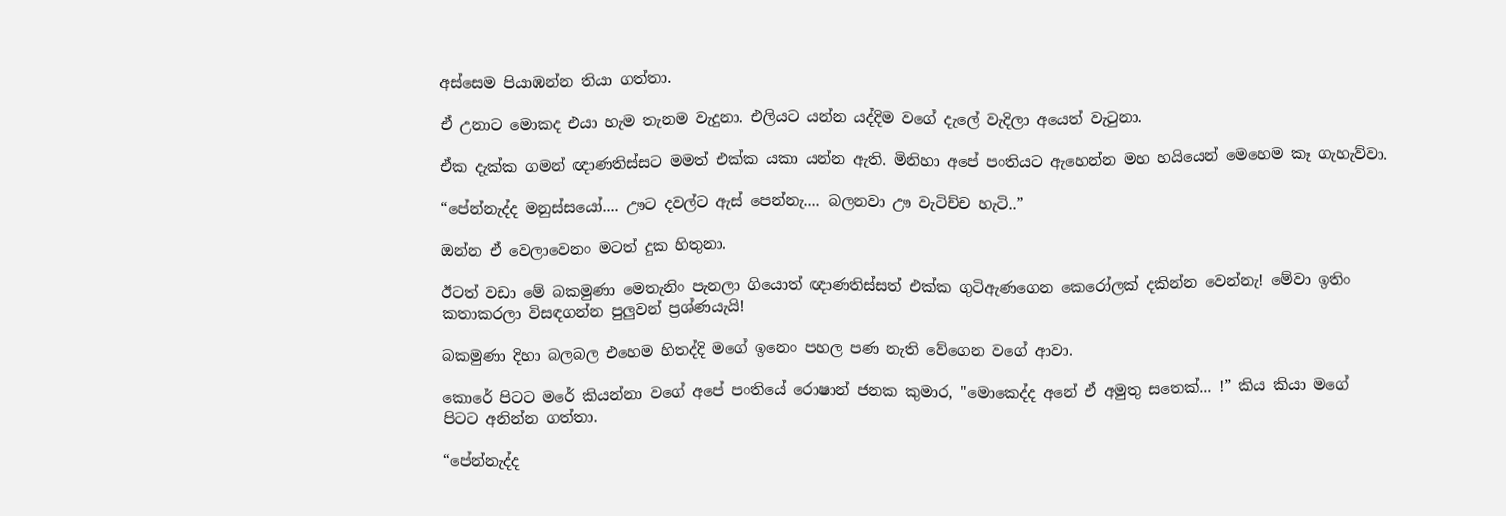අස්සෙම පියාඹන්න තියා ගත්තා.

ඒ උනාට මොකද එයා හැම තැනම වැදුනා. එලියට යන්න යද්දිම වගේ දැලේ වැදිලා අයෙත් වැටුනා.

ඒක දැක්ක ගමන් ඥාණතිස්සට මමත් එක්ක යකා යන්න ඇති. මිනිහා අපේ පංතියට ඇහෙන්න මහ හයියෙන් මෙහෙම කෑ ගැහැව්වා.

“පේන්නැද්ද මනුස්සයෝ.... ඌට දවල්ට ඇස් පෙන්නැ.... බලනවා ඌ වැටිච්ච හැටි..”

ඔන්න ඒ වෙලාවෙනං මටත් දුක හිතුනා.

ඊටත් වඩා මේ බකමුණා මෙතැනිං පැනලා ගියොත් ඥාණතිස්සත් එක්ක ගුටිඇණගෙන කෙරෝලක් දකින්න වෙන්නැ! මේවා ඉතිං කතාකරලා විසඳගන්න පුලුවන් ප්‍රශ්ණයැයි!

බකමුණා දිහා බලබල එහෙම හිතද්දි මගේ ඉනෙං පහල පණ නැති වේගෙන වගේ ආවා.

කොරේ පිටට මරේ කියන්නා වගේ අපේ පංතියේ රොෂාන් ජනක කුමාර, "මොකෙද්ද අනේ ඒ අමුතු සතෙක්... !” කිය කියා මගේ පිටට අනින්න ගත්තා.

“පේන්නැද්ද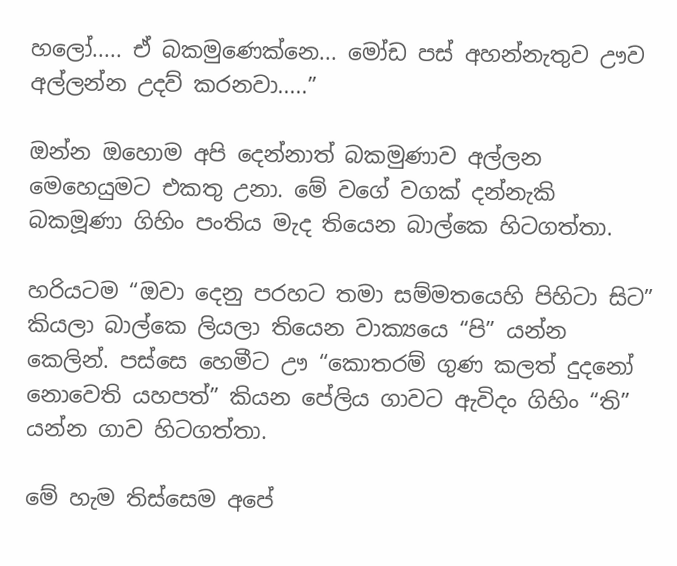හලෝ..... ඒ බකමුණෙක්නෙ... මෝඩ පස් අහන්නැතුව ඌව අල්ලන්න උදව් කරනවා.....”

ඔන්න ඔහොම අපි දෙන්නාත් බකමුණාව අල්ලන මෙහෙයුමට එකතු උනා. මේ වගේ වගක් දන්නැකි බකමූණා ගිහිං පංතිය මැද තියෙන බාල්කෙ හිටගත්තා.

හරියටම “ඔවා දෙනු පරහට තමා සම්මතයෙහි පිහිටා සිට” කියලා බාල්කෙ ලියලා තියෙන වාක්‍යයෙ “පි” යන්න කෙලින්. පස්සෙ හෙමීට ඌ “කොතරම් ගුණ කලත් දුදනෝ නොවෙති යහපත්” කියන පේලිය ගාවට ඇවිදං ගිහිං “ති” යන්න ගාව හිටගත්තා.

මේ හැම තිස්සෙම අපේ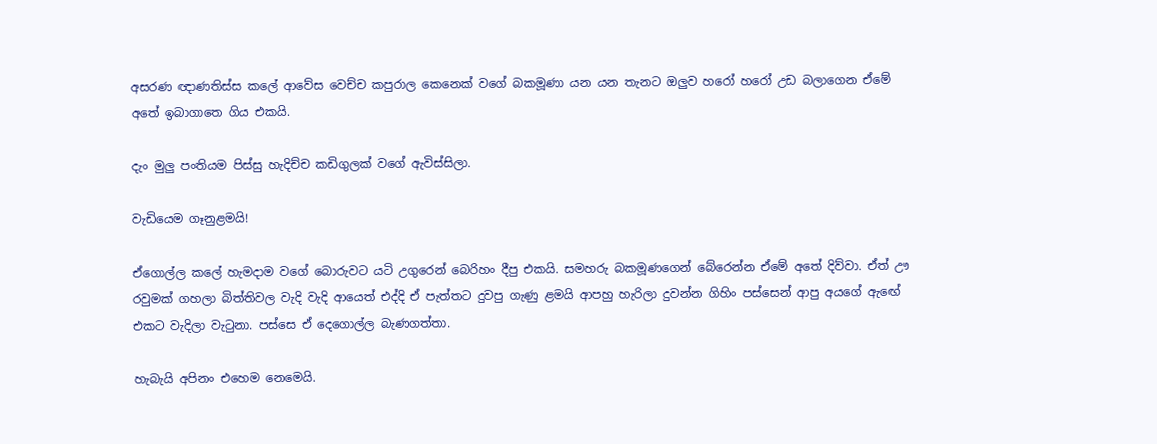අසරණ ඥාණතිස්ස කලේ ආවේස වෙච්ච කපුරාල කෙනෙක් වගේ බකමූණා යන යන තැනට ඔලුව හරෝ හරෝ උඩ බලාගෙන ඒමේ අතේ ඉබාගාතෙ ගිය එකයි.

දැං මුලු පංතියම පිස්සු හැදිච්ච කඩිගුලක් වගේ ඇවිස්සිලා.

වැඩියෙම ගෑනුළමයි!

ඒගොල්ල කලේ හැමදාම වගේ බොරුවට යටි උගුරෙන් බෙරිහං දීපු එකයි. සමහරු බකමූණගෙන් බේරෙන්න ඒමේ අතේ දිව්වා. ඒත් ඌ රවුමක් ගහලා බිත්තිවල වැදි වැදි ආයෙත් එද්දි ඒ පැත්තට දුවපු ගැණු ළමයි ආපහු හැරිලා දුවන්න ගිහිං පස්සෙන් ආපු අයගේ ඇඟේ එකට වැදිලා වැටුනා. පස්සෙ ඒ දෙගොල්ල බැණගත්තා.

හැබැයි අපිනං එහෙම නෙමෙයි.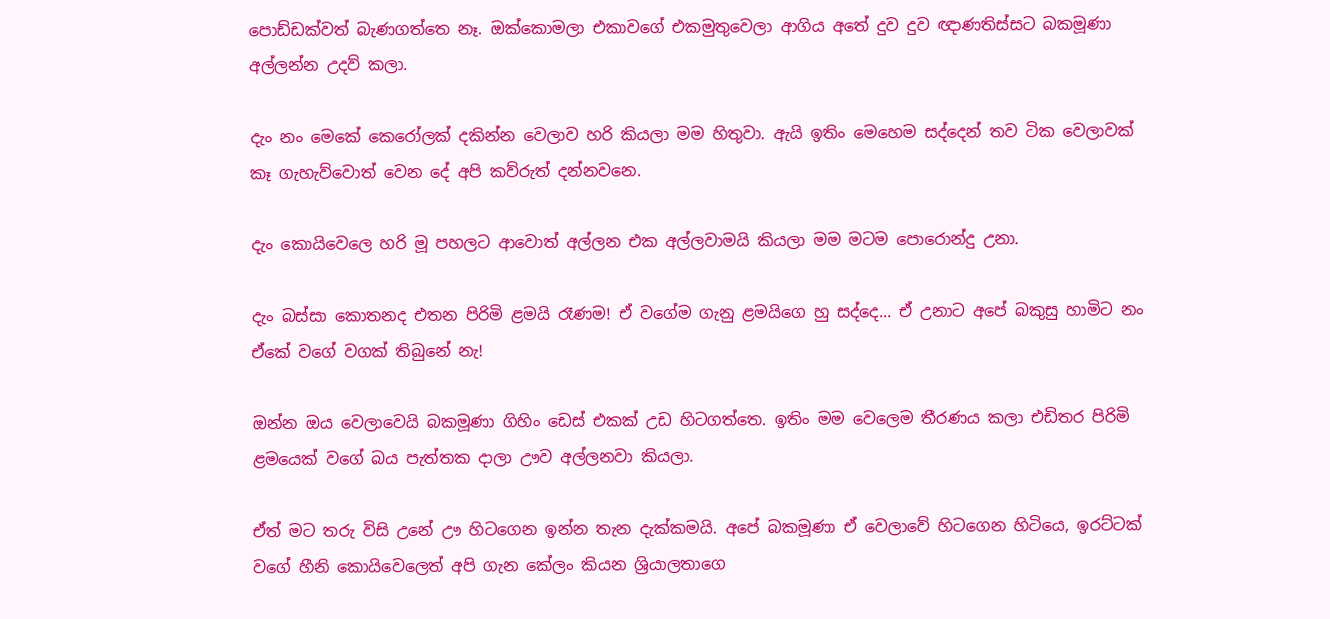පොඩ්ඩක්වත් බැණගත්තෙ නෑ. ඔක්කොමලා එකාවගේ එකමුතුවෙලා ආගිය අතේ දුව දුව ඥාණතිස්සට බකමූණා අල්ලන්න උදව් කලා.

දැං නං මෙකේ කෙරෝලක් දකින්න වෙලාව හරි කියලා මම හිතුවා. ඇයි ඉතිං මෙහෙම සද්දෙන් තව ටික වෙලාවක් කෑ ගැහැව්වොත් වෙන දේ අපි කව්රුත් දන්නවනෙ.

දැං කොයිවෙලෙ හරි මූ පහලට ආවොත් අල්ලන එක අල්ලවාමයි කියලා මම මටම පොරොන්දු උනා.

දැං බස්සා කොතනද එතන පිරිමි ළමයි රෑණම! ඒ ව‍ගේම ගැනු ළමයිගෙ හු සද්දෙ... ඒ උනාට අපේ බකුසු හාමිට නං ඒකේ වගේ වගක් තිබුනේ නැ!

ඔන්න ඔය වෙලාවෙයි බකමූණා ගිහිං ඩෙස් එකක් උඩ හිටගත්තෙ. ඉතිං මම වෙලෙම තීරණය කලා එඩිතර පිරිමි ළමයෙක් වගේ බය පැත්තක දාලා ඌව අල්ලනවා කියලා.

ඒත් මට තරු විසි උනේ ඌ හිට‍ගෙන ඉන්න තැන දැක්කමයි. අපේ බකමූණා ඒ වෙලාවේ හිටගෙන හිටියෙ, ඉරට්ටක් වගේ හීනි කොයිවෙලෙත් අපි ගැන කේලං කියන ශ්‍රියාලතාගෙ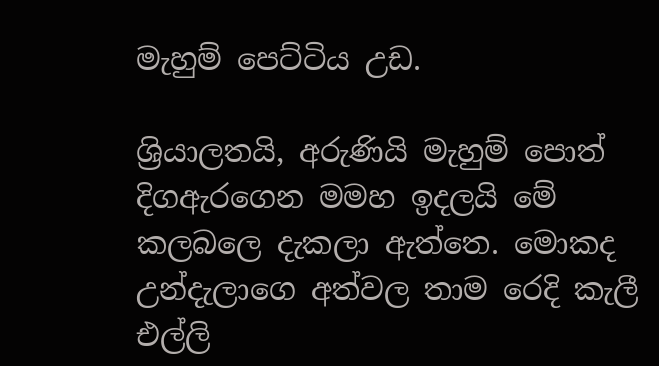මැහුම් පෙට්ටිය උඩ.

ශ්‍රියාලතයි, අරුණියි මැහුම් පොත් දිගඇරගෙන මමහ ඉදලයි මේ කලබලෙ දැකලා ඇත්තෙ. මොකද උන්දැලාගෙ අත්වල තාම රෙදි කැලී එල්ලි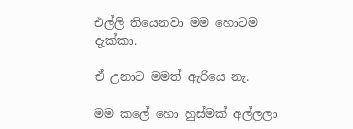එල්ලි තියෙනවා මම හොටම දැක්කා.

ඒ උනාට මමත් ඇරියෙ නැ.

මම කලේ හො හුස්මක් අල්ලලා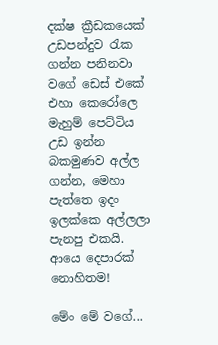දක්ෂ ක්‍රීඩකයෙක් උඩපන්දුව රැක ගන්න පනිනවා වගේ ඩෙස් එකේ එහා කෙරෝලෙ මැහුම් පෙට්ටිය උඩ ඉන්න බකමුණව අල්ල ගන්න, මෙහා පැත්තෙ ඉදං ඉලක්කෙ අල්ලලා පැනපු එකයි. ආයෙ දෙපාරක් නොහිතම!

මේං මේ වගේ...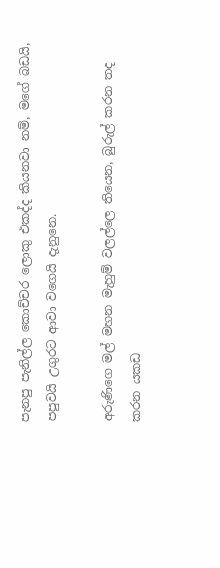පැනපු පැනිල්ල කොච්චර ලොකු එකද්ද කියනවා නම්, මගේ බඩයි, පපුවයි උගුරට ආවා වගෙයි දැනුනෙ.

අරුණිගෙ මල් මහන මැහුම් වලල්ලෙ තියෙන, බුරුල් කරන තද කරන යකඩ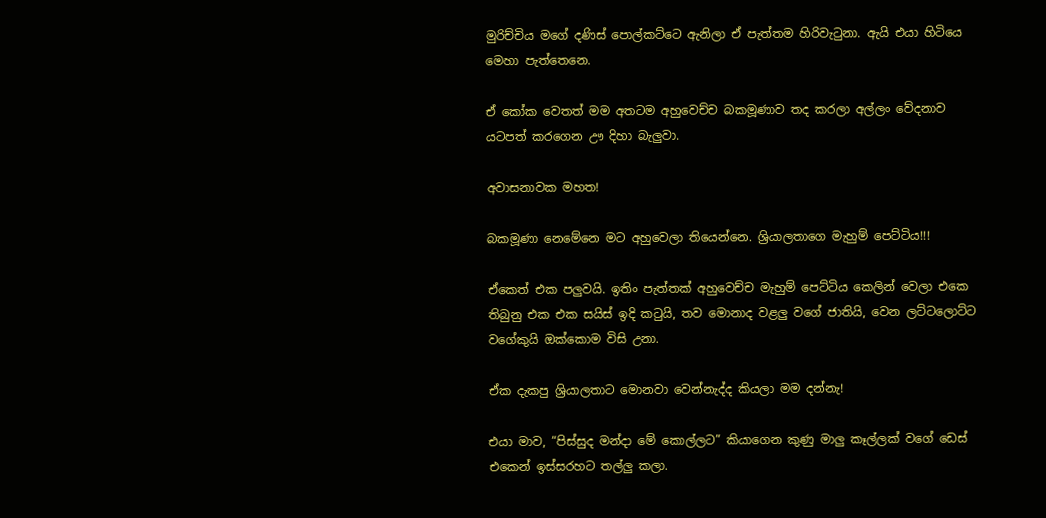මුරිච්චිය මගේ දණිස් පොල්කට්ටෙ ඇනිලා ඒ පැත්තම හිරිවැටුනා. ඇයි එයා හිටියෙ මෙහා පැත්තෙනෙ.

ඒ කෝක වෙතත් මම අතටම අහුවෙච්ච බකමූණාව තද කරලා අල්ලං වේදනාව යටපත් කරගෙන ඌ දිහා බැලුවා.

අවාසනාවක මහත!

බකමූණා නෙමේනෙ මට අහුවෙලා තියෙන්නෙ. ශ්‍රියාලතාගෙ මැහුම් පෙට්ටිය!!!

ඒකෙත් එක පලුවයි. ඉතිං පැත්තක් අහුවෙච්ච මැහුම් පෙට්ටිය කෙලින් වෙලා එකෙ තිබුනු එක එක සයිස් ඉදි කටුයි, තව මොනාද වළලු වගේ ජාතියි, වෙන ලට්ටලොට්ට වගේකුයි ඔක්කොම විසි උනා.

ඒක දැකපු ශ්‍රියාලතාට මොනවා වෙන්නැද්ද කියලා මම දන්නැ!

එයා මාව, “පිස්සුද මන්දා‍ මේ කොල්ලට” කියාගෙන කුණු මාලු කෑල්ලක් වගේ ඩෙස් එකෙන් ඉස්සරහට තල්ලු කලා.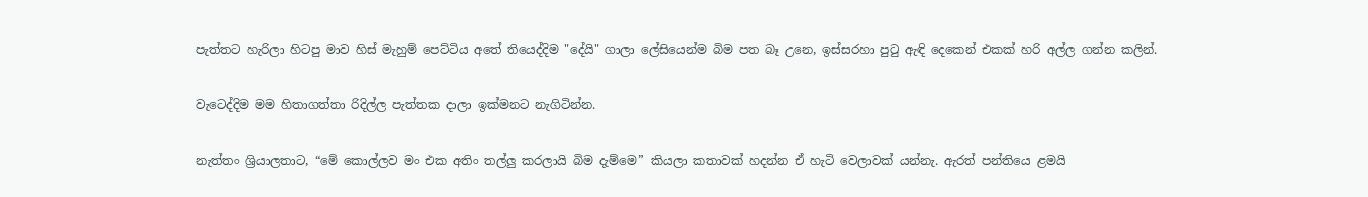පැත්තට හැරිලා හිටපු මාව හිස් මැහුම් පෙට්ටිය අතේ තියෙද්දිම "දේයි" ගාලා ලේසියෙන්ම බිම පත බෑ උනෙ, ඉස්සරහා පුටු ඇඳි දෙකෙන් එකක් හරි අල්ල ගන්න කලින්.

වැටෙද්දිම මම හිතාගත්තා රිදිල්ල පැත්තක දාලා ඉක්මනට නැගිටින්න.

නැත්තං ශ්‍රියාලතාට, “මේ කොල්ලව මං එක අතිං තල්ලු කරලායි බිම දැම්මෙ” කියලා කතාවක් හදන්න ඒ හැටි වෙලාවක් යන්නැ. ඇරත් පන්තියෙ ළමයි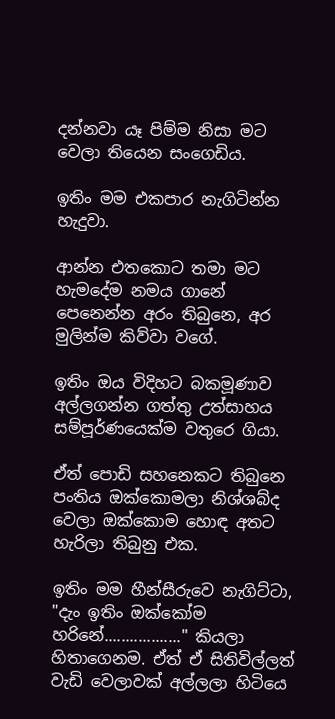දන්නවා යෑ පිම්ම නිසා මට වෙලා තියෙන සංගෙඩිය.

ඉතිං මම එකපාර නැගිටින්න හැදුවා.

ආන්න එතකොට තමා මට හැමදේම නමය ගානේ පෙනෙන්න අරං තිබුනෙ, අර මුලින්ම කිව්වා වගේ.

ඉතිං ඔය විදිහට බකමූණාව අල්ලගන්න ගත්තු උත්සාහය සම්පූර්ණයෙක්ම වතුරෙ ගියා.

ඒත් පොඩි සහනෙකට තිබුනෙ පංතිය ඔක්කොමලා නිශ්ශබ්ද වෙලා ඔක්කොම හොඳ අතට හැරිලා තිබුනු එක.

ඉතිං මම හීන්සීරුවෙ නැගිට්ටා, "දැං ඉතිං ඔක්කෝම හරිනේ.................." කියලා හිතාගෙනම. ඒත් ඒ සිතිවිල්ලත් වැඩි වෙලාවක් අල්ලලා හිටියෙ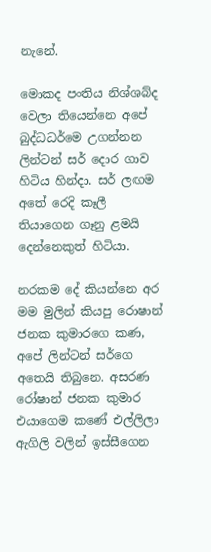නැනේ.

මොකද පංතිය නිශ්ශබ්ද වෙලා තියෙන්නෙ අපේ බුද්ධධර්මෙ උගන්නන ලින්ටන් සර් දොර ගාව හිටිය හින්දා. සර් ලඟම අතේ රෙදි කෑලී තියාගෙන ගෑනු ළමයි දෙන්නෙකුත් හිටියා.

නරකම දේ කියන්නෙ අර මම මුලින් කියපු රොෂා‍න් ජනක කුමාරගෙ කණ, අපේ ලින්ටන් සර්ගෙ අතෙයි තිබුනෙ. අසරණ රෝෂා‍න් ජනක කුමාර එයාගෙම කණේ එල්ලිලා ඇගිලි වලින් ඉස්සීගෙන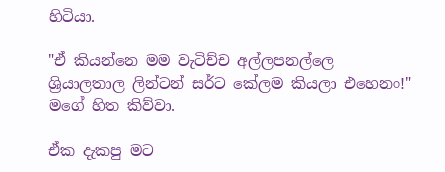හිටියා.

"ඒ කියන්නෙ මම වැටිච්ච අල්ලපනල්ලෙ ශ්‍රියාලතාල ලින්ටන් සර්ට කේලම කියලා එහෙනං!" මගේ හිත කිව්වා.

ඒක දැකපු මට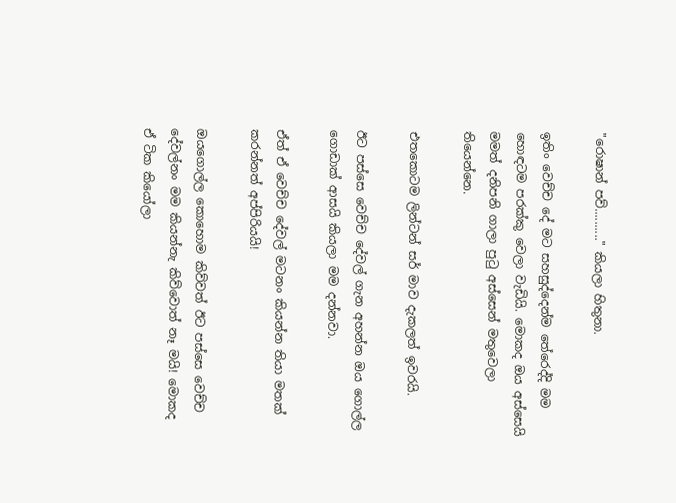"රොෂාන් පව්.........." කියලා හිතුනා.

ඉතිං වෙච්ච දේ මට සහසුද්දෙන්ම තේරෙද්දි මම හොඳටම පරක්කු වෙලා වැඩියි. මොකද ඔය අස්සෙයි මමත් දනිපනි ගාලා පුටු අස්සෙන් මතුවෙලා තියෙන්නෙ.

එතකොටම ලින්ටන් සර් මාව දැකලත් ඉවරයි.

ඊට පස්සෙ වෙච්ච දේවල් ගැන අහන්න ඔය ගොල්ල ගොඩාක් ආසයි කියලා මම දන්නවා.

ඒත් ඒ වෙච්ච දේවල් මටනං කියන්න තියා මතක් කරන්නත් අප්පිරියයි!

ඔයගොල්ල කොහොම කිව්වත් ඊට පස්සෙ වෙච්ච දේවල්නං මම කියන්නැ කිව්වොත් නෑ මයි! මොකද ඒ ටික කියෝලා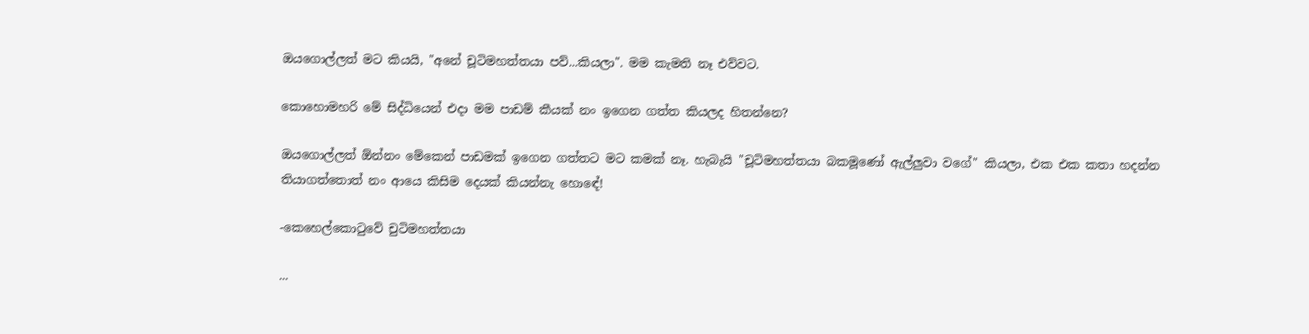ඔයගොල්ලත් මට කියයි, "අනේ චූටිමහත්තයා පව්...කියලා". මම කැමති නෑ එව්වට.

කොහොමහරි මේ සිද්ධියෙන් එදා මම පාඩම් කීයක් නං ඉගෙන ගත්ත කියලද හිතන්නෙ?

ඔයගොල්ලත් ඕන්නං මේකෙන් පාඩමක් ඉගෙන ගත්තට මට කමක් නෑ. හැබැයි "චූටිමහත්තයා බකමූණෝ ඇල්ලුවා වගේ" කියලා, එක එක කතා හදන්න තියාගත්තොත් නං ආයෙ කිසිම දෙයක් කියන්නැ හොඳේ!

-කෙහෙල්කොටුවේ චුටිමහත්තයා

...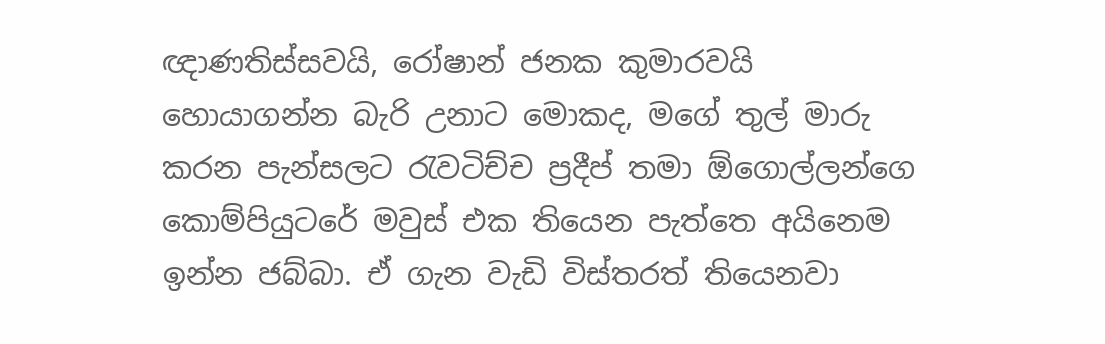ඥාණතිස්සවයි, රෝෂාන් ජනක කුමාරවයි හොයාගන්න බැරි උනාට මොකද, මගේ තුල් මාරු කරන පැන්සලට රැවටිච්ච ප්‍රදීප් තමා ඕගොල්ලන්ගෙ කොම්පියුටරේ මවුස් එක තියෙන පැත්තෙ අයිනෙම ඉන්න ජබ්බා. ඒ ගැන වැඩි විස්තරත් තියෙනවා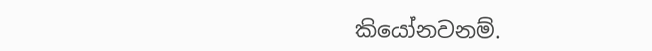කියෝනවනම්.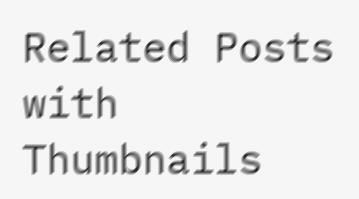Related Posts with Thumbnails